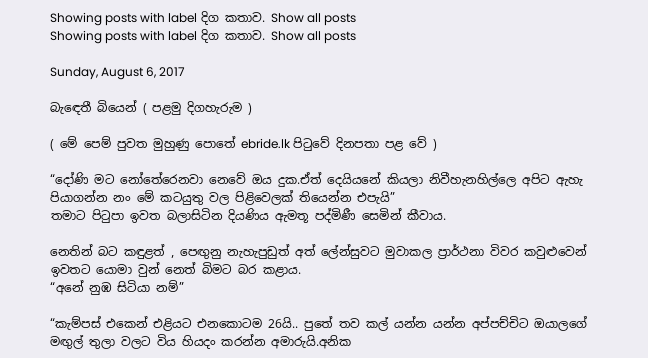Showing posts with label දිග කතාව. Show all posts
Showing posts with label දිග කතාව. Show all posts

Sunday, August 6, 2017

බැඳෙතී බියෙන් ( පළමු දිගහැරුම )

( මේ පෙම් පුවත මුහුණු පොතේ ebride.lk පිටුවේ දිනපතා පළ වේ )

“දෝණි මට නෝතේරෙනවා නෙවේ ඔය දුක.ඒත් දෙයියනේ කියලා නිවීහැනහිල්ලෙ අපිට ඇහැ පියාගන්න නං මේ කටයුතු වල පිළිවෙලක් තියෙන්න එපැයි”
තමාට පිටුපා ඉවත බලාසිටින දියණිය ඇමතූ පද්මිණී සෙමින් කීවාය.

නෙතින් බට කඳුළත් , පෙඟුනු නැහැපුඩුත් අත් ලේන්සුවට මුවාකල ප්‍රාර්ථනා විවර කවුළුවෙන් ඉවතට යොමා වුන් නෙත් බිමට බර කළාය.
“අනේ නුඹ සිටියා නම්”

“කැම්පස් එකෙන් එළියට එනකොටම 26යි.. පුතේ තව කල් යන්න යන්න අප්පච්චිට ඔයාලගේ මඟුල් තුලා වලට විය හියදං කරන්න අමාරුයි.අනික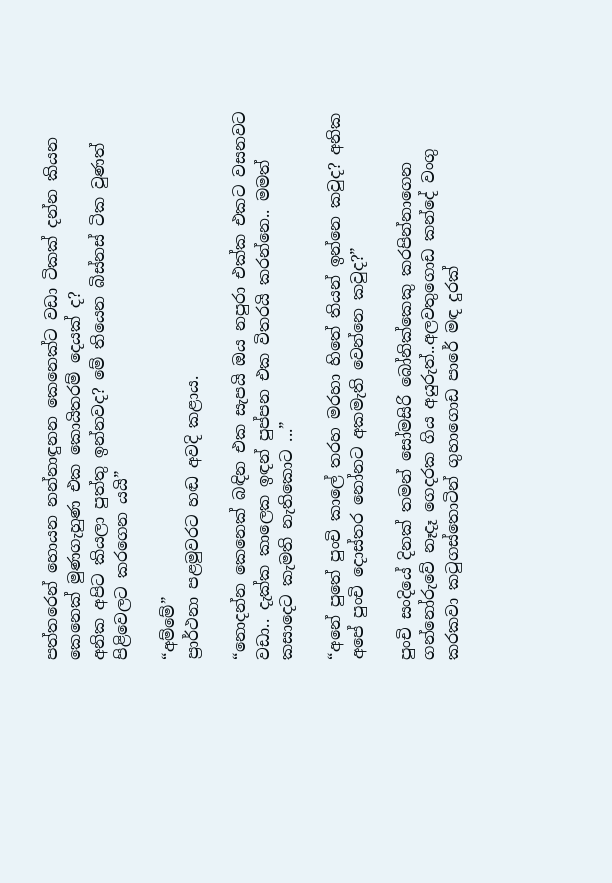පත්තරෙන් හොයන නන්නාඳුනන කෙනෙක්ට වඩා ටිකක් දන්න කියන කෙනෙක් මුණගැහුණ එක කොයිතරම් දෙයක් ද?
අනික අපිට කියලා පුත්තු ඉන්නවද? මේ තියෙන බිස්නස් ටික වුණත් පිළිවෙලට කරගෙන යයි”

“අම්මේ”
ප්‍රාර්ථනා පළමුවරට හඬ අවදි කළාය.

“නොදන්න කෙනෙක් බඳින එක සැපයි ඔය නපුරා එක්ක එකට වසනවට වඩා.. දැක්ක කාලෙක ඉඳන් පුප්පන එක විතරයි කරන්නෙ.. මමත් කසාදෙට කැමති නැතිකොට ...”

“අනේ පුතේ පුංචි කාලේ තරහ මරහා හිතේ තියන් ඉන්නෙ කවුද? අනික අපේ පුංචි දොස්තර නෝනට අකමැති වෙන්නෙ කවුද?”

පුංචි සංදියේ දිනක් තමන් සෝමසිරි බෝනික්කෙකු කරපින්නාගෙන ගන්නෝරුවේ නෑදෑ ගෙදරක ගිය අයුරුත්..අලවතුගොඩ කන්දේ වංගු කරකවා කටුගස්තොටින් ගුහාගොඩ පාරේ මඳ දුරක්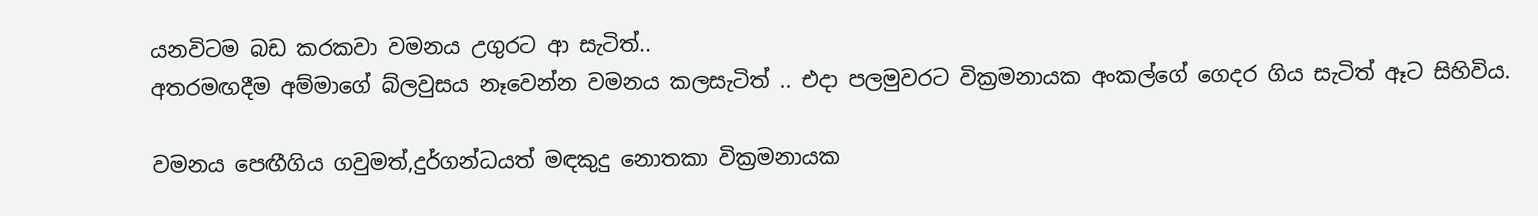යනවිටම බඩ කරකවා වමනය උගුරට ආ සැටිත්..
අතරමඟදීම අම්මාගේ බ්ලවුසය නෑවෙන්න වමනය කලසැටිත් .. එදා පලමුවරට වික්‍රමනායක අංකල්ගේ ගෙදර ගිය සැටිත් ඈට සිහිවිය.

වමනය පෙඟීගිය ගවුමත්,දුර්ගන්ධයත් මඳකුදු නොතකා වික්‍රමනායක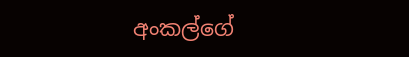අංකල්ගේ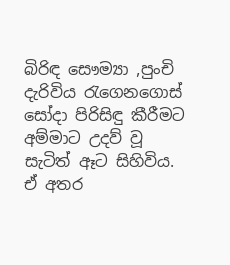බිරිඳ සෞම්‍යා ,පුංචි දැරිවිය රැගෙනගොස් සෝදා පිරිසිඳු කීරීමට අම්මාට උදව් වූ සැටිත් ඈට සිහිවිය.
ඒ අතර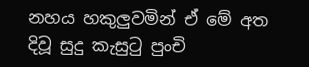නහය හකුලුවමින් ඒ මේ අත දිවූ සුදු කැසුටු පුංචි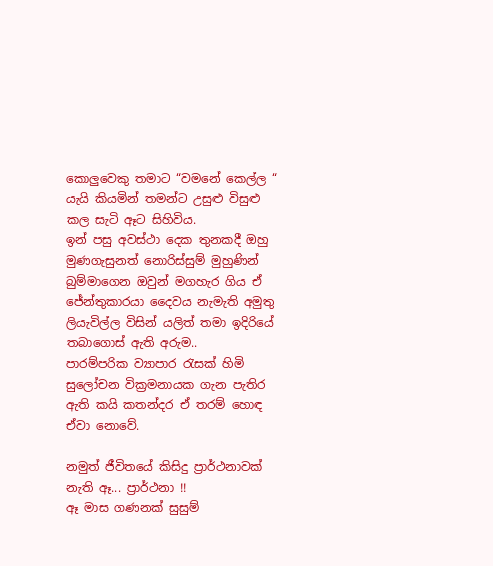කොලුවෙකු තමාට “වමනේ කෙල්ල “ යැයි කියමින් තමන්ට උසුළු විසුළු කල සැටි ඈට සිහිවිය.
ඉන් පසු අවස්ථා දෙක තුනකදී ඔහු මුණගැසුනත් නොරිස්සුම් මුහුණින් බුම්මාගෙන ඔවුන් මගහැර ගිය ඒ ජේන්තුකාරයා දෛවය නැමැති අමුතු ලියැවිල්ල විසින් යලිත් තමා ඉදිරියේ තබාගොස් ඇති අරුම..
පාරම්පරික ව්‍යාපාර රැසක් හිමි සුලෝචන වික්‍රමනායක ගැන පැතිර ඇති කයි කතන්දර ඒ තරම් හොඳ ඒවා නොවේ.

නමුත් ජීවිතයේ කිසිදු ප්‍රාර්ථනාවක් නැති ඈ... ප්‍රාර්ථනා !!
ඈ මාස ගණනක් සුසුම්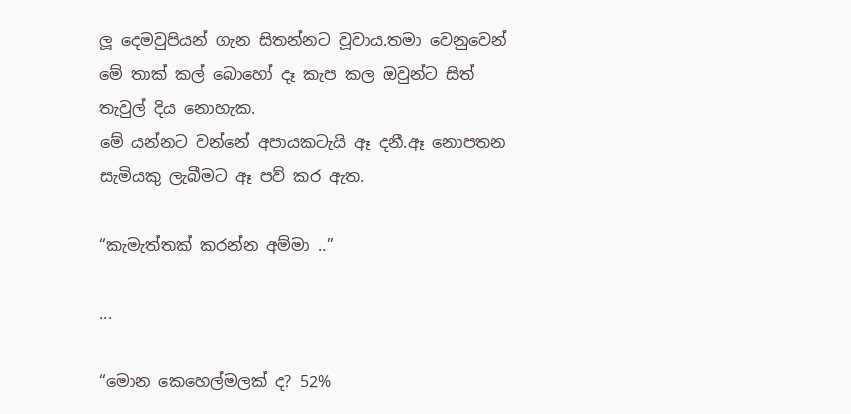ලූ දෙමවුපියන් ගැන සිතන්නට වූවාය.තමා වෙනුවෙන් මේ තාක් කල් බොහෝ දෑ කැප කල ඔවුන්ට සිත් තැවුල් දිය නොහැක.
මේ යන්නට වන්නේ අපායකටැයි ඈ දනී.ඈ නොපතන සැමියකු ලැබීමට ඈ පව් කර ඇත.

“කැමැත්තක් කරන්න අම්මා ..”

...

“මොන කෙහෙල්මලක් ද? 52%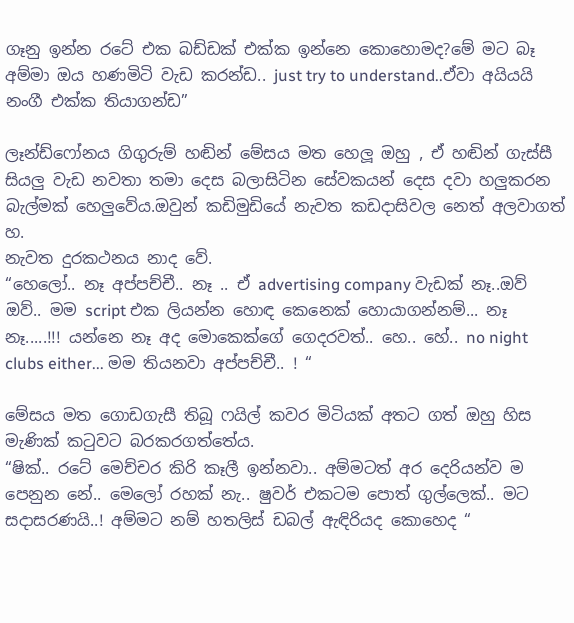ගෑනු ඉන්න රටේ එක බඩ්ඩක් එක්ක ඉන්නෙ කොහොමද?මේ මට බෑ අම්මා ඔය හණමිටි වැඩ කරන්ඩ.. just try to understand..ඒවා අයියයි නංගී එක්ක තියාගන්ඩ”

ලෑන්ඩ්ෆෝනය ගිගුරුම් හඬින් මේසය මත හෙලූ ඔහු , ඒ හඬින් ගැස්සී සියලු වැඩ නවතා තමා දෙස බලාසිටින සේවකයන් දෙස දවා හලුකරන බැල්මක් හෙලුවේය.ඔවුන් කඩිමුඩියේ නැවත කඩදාසිවල නෙත් අලවාගත් හ.
නැවත දුරකථනය නාද වේ.
“හෙලෝ.. නෑ අප්පච්චී.. නෑ .. ඒ advertising company වැඩක් නෑ..ඔව් ඔව්.. මම script එක ලියන්න හොඳ කෙනෙක් හොයාගන්නම්... නෑ නෑ.....!!! යන්නෙ නෑ අද මොකෙක්ගේ ගෙදරවත්.. හෙ.. හේ.. no night clubs either... මම තියනවා අප්පච්චී.. ! “

මේසය මත ගොඩගැසී තිබූ ෆයිල් කවර මිටියක් අතට ගත් ඔහු හිස මැණික් කටුවට බරකරගත්තේය.
“ෂික්.. රටේ මෙච්චර කිරි කෑලී ඉන්නවා.. අම්මටත් අර දෙරියන්ව ම පෙනුන නේ.. මෙලෝ රහක් නැ.. ෂුවර් එකටම පොත් ගුල්ලෙක්.. මට සදාසරණයි..! අම්මට නම් හතලිස් ඩබල් ඇඳිරියද කොහෙද “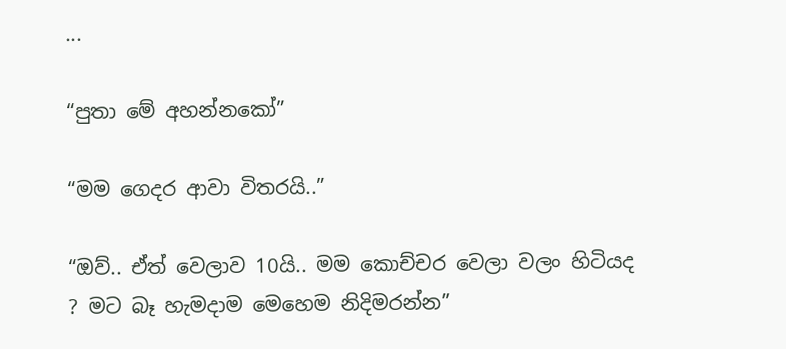...

“පුතා මේ අහන්නකෝ”

“මම ගෙදර ආවා විතරයි..”

“ඔව්.. ඒත් වෙලාව 10යි.. මම කොච්චර වෙලා වලං හිටියද ? මට බෑ හැමදාම මෙහෙම නිදිමරන්න”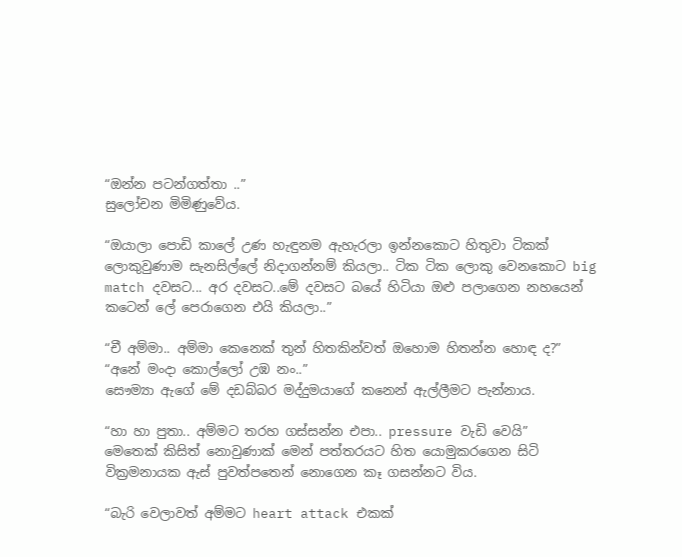“ඔන්න පටන්ගත්තා ..”
සුලෝචන මිමිණුවේය.

“ඔයාලා පොඩි කාලේ උණ හැඳුනම ඇහැරලා ඉන්නකොට හිතුවා ටිකක් ලොකුවුණාම සැනසිල්ලේ නිදාගන්නම් කියලා.. ටික ටික ලොකු වෙනකොට big match දවසට... අර දවසට..මේ දවසට බයේ හිටියා ඔළු පලාගෙන නහයෙන් කටෙන් ලේ පෙරාගෙන එයි කියලා..”

“චී අම්මා.. අම්මා කෙනෙක් තුන් හිතකින්වත් ඔහොම හිතන්න හොඳ ද?”
“අනේ මංදා කොල්ලෝ උඹ නං..”
සෞම්‍යා ඇගේ මේ දඩබ්බර මද්දුමයාගේ කනෙන් ඇල්ලීමට පැන්නාය.

“හා හා පුතා.. අම්මට තරහ ගස්සන්න එපා.. pressure වැඩි වෙයි”
මෙතෙක් කිසිත් නොවුණාක් මෙන් පත්තරයට හිත යොමුකරගෙන සිටි වික්‍රමනායක ඇස් පුවත්පතෙන් නොගෙන කෑ ගසන්නට විය.

“බැරි වෙලාවත් අම්මට heart attack එකක්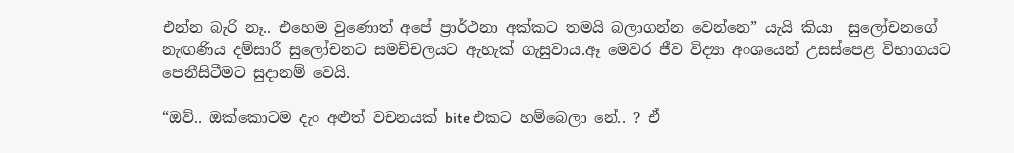එන්න බැරි නෑ.. එහෙම වුණොත් අපේ ප්‍රාර්ථනා අක්කට තමයි බලාගන්න වෙන්නෙ” යැයි කියා  සුලෝචනගේ නැඟණිය දම්සාරී සුලෝචනට සමච්චලයට ඇහැක් ගැසුවාය.ඈ මෙවර ජීව විද්‍යා අංශයෙන් උසස්පෙළ විභාගයට පෙනීසිටීමට සුදානම් වෙයි.

“ඔව්.. ඔක්කොටම දැං අළුත් වචනයක් bite එකට හම්බෙලා නේ.. ? ඒ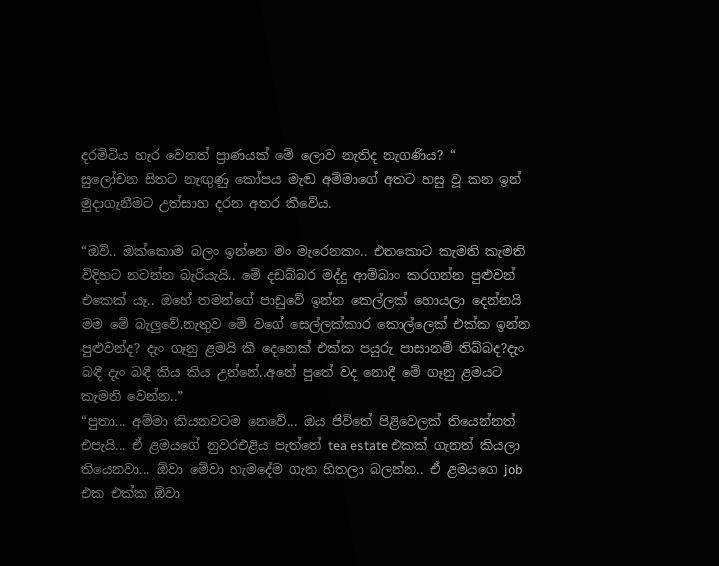දරමිටිය හැර වෙනත් ප්‍රාණයක් මේ ලොව නැතිද නැගණිය? “
සුලෝචන සිතට නැඟුණු කෝපය මැඬ අම්මාගේ අතට හසු වූ කන ඉන් මුදාගැනීමට උත්සාහ දරන අතර කීවේය.

“ඔව්.. ඔක්කොම බලං ඉන්නෙ මං මැරෙනකං.. එතකොට කැමති කැමති විදිහට නටන්න බැරියැයි.. මේ දඩබ්බර මද්දු ආම්බාං කරගන්න පුළුවන් එකෙක් යෑ.. ඔහේ තමන්ගේ පාඩුවේ ඉන්න කෙල්ලක් හොයලා දෙන්නයි මම මේ බැලුවේ.නැතුව මේ වගේ සෙල්ලක්කාර කොල්ලෙක් එක්ක ඉන්න පුළුවන්ද? දැං ගෑනු ළමයි කී දෙනෙක් එක්ක පයුරු පාසානම් තිබ්බද?දැං බඳී දැං බඳී කිය කිය උන්නේ..අනේ පුතේ වද නොදී මේ ගෑනු ළමයට කැමති වෙන්න..”
“පුතා... අම්මා කියනවටම නෙවේ... ඔය ජිවිතේ පිළිවෙලක් තියෙන්නත් එපැයි... ඒ ළමයගේ නුවරඑළිය පැත්තේ tea estate එකක් ගැනත් කියලා තියෙනවා... ඕවා මේවා හැමදේම ගැන හිතලා බලන්න.. ඒ ළමයගෙ job එක එක්ක ඕවා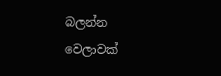බලන්න වෙලාවක්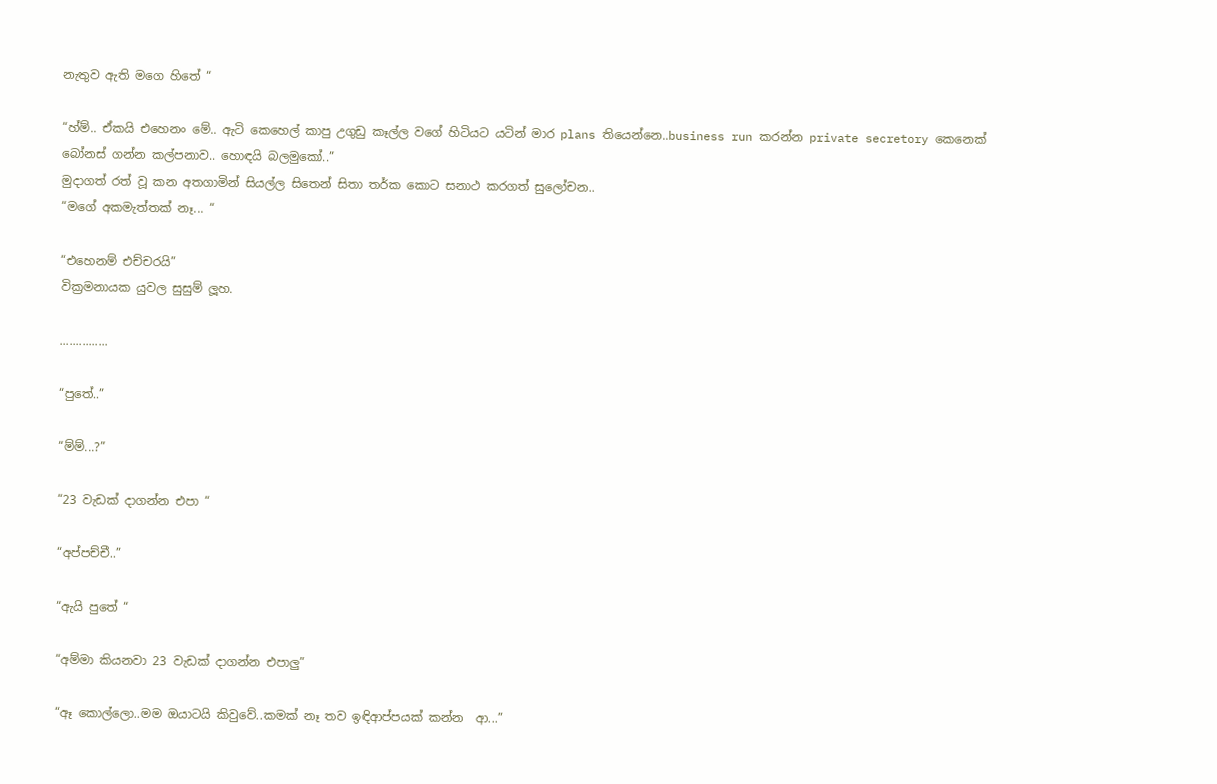නැතුව ඇති මගෙ හිතේ “

“හ්ම්.. ඒකයි එහෙනං මේ.. ඇටි කෙහෙල් කාපු උගුඩු කෑල්ල වගේ හිටියට යටින් මාර plans තියෙන්නෙ..business run කරන්න private secretory කෙනෙක් බෝනස් ගන්න කල්පනාව.. හොඳයි බලමුකෝ..”
මුදාගත් රත් වූ කන අතගාමින් සියල්ල සිතෙන් සිතා තර්ක කොට සනාථ කරගත් සුලෝචන..
“මගේ අකමැත්තක් නෑ... “

“එහෙනම් එච්චරයි”
වික්‍රමනායක යුවල සුසුම් ලූහ.

...............

“පුතේ..”

“ම්ම්...?”

“23 වැඩක් දාගන්න එපා “

“අප්පච්චී..”

“ඇයි පුතේ “

“අම්මා කියනවා 23 වැඩක් දාගන්න එපාලු”

“ඈ කොල්ලො..මම ඔයාටයි කිවුවේ..කමක් නෑ තව ඉඳිආප්පයක් කන්න  ආ...”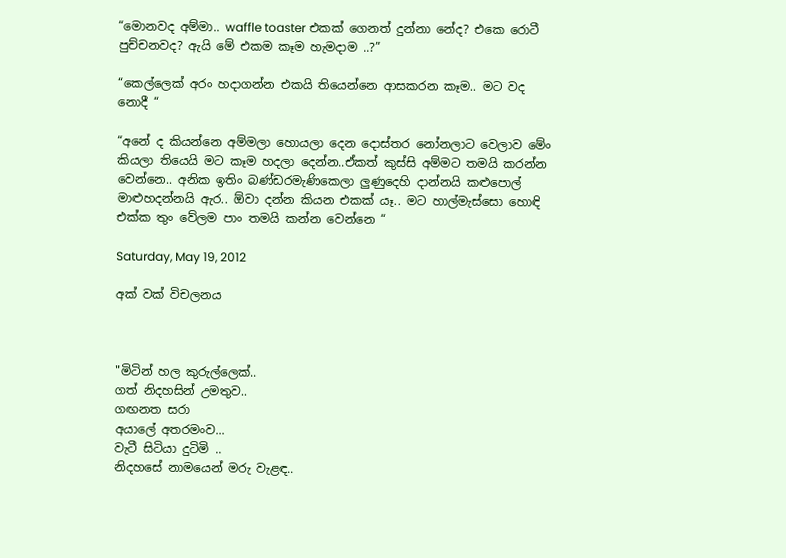“මොනවද අම්මා.. waffle toaster එකක් ගෙනත් දුන්නා නේද? එකෙ රොටී පුච්චනවද? ඇයි මේ එකම කෑම හැමදාම ..?”

“කෙල්ලෙක් අරං හදාගන්න එකයි තියෙන්නෙ ආසකරන කෑම.. මට වද නොදී “

“අනේ ද කියන්නෙ අම්මලා හොයලා දෙන දොස්තර නෝනලාට වෙලාව මේං කියලා තියෙයි මට කෑම හදලා දෙන්න..ඒකත් කුස්සි අම්මට තමයි කරන්න වෙන්නෙ.. අනික ඉතිං බණ්ඩරමැණිකෙලා ලුණුදෙහි දාන්නයි කළුපොල් මාළුහදන්නයි ඇර.. ඕවා දන්න කියන එකක් යෑ.. මට හාල්මැස්සො හොඳි එක්ක තුං වේලම පාං තමයි කන්න වෙන්නෙ “

Saturday, May 19, 2012

අක් වක් විචලනය



"මිටින් හල කුරුල්ලෙක්..
ගත් නිදහසින් උමතුව..
ගඟනත සරා
අයාලේ අතරමංව...
වැටී සිටියා දුටිමි ..
නිදහසේ නාමයෙන් මරු වැළඳ..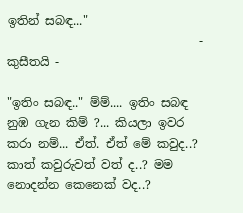ඉතින් සබඳ..."
                                - කුසීතයි -

"ඉතිං සබඳ.." ම්ම්.... ඉතිං සබඳ නුඹ ගැන කිම් ?... කියලා ඉවර කරා නම්... ඒත්. ඒත් මේ කවුද..? කාත් කවුරුවත් වත් ද..? මම නොදන්න කෙනෙක් වද..?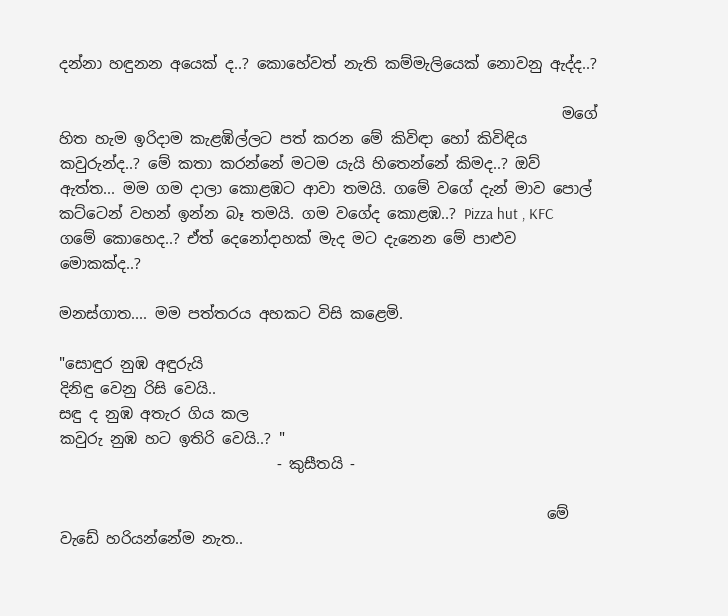දන්නා හඳුනන අයෙක් ද..? කොහේවත් නැති කම්මැලියෙක් නොවනු ඇද්ද..?

                                                                   මගේ හිත හැම ඉරිදාම කැළඹිල්ලට පත් කරන මේ කිවිඳා හෝ කිවිඳිය කවුරුන්ද..? මේ කතා කරන්නේ මටම යැයි හිතෙන්නේ කිමද..? ඔව් ඇත්ත... මම ගම දාලා කොළඹට ආවා තමයි. ගමේ වගේ දැන් මාව පොල් කට්ටෙන් වහන් ඉන්න බෑ තමයි. ගම වගේද කොළඹ..? Pizza hut , KFC ගමේ කොහෙද..? ඒත් දෙනෝදාහක් මැද මට දැනෙන මේ පාළුව මොකක්ද..?

මනස්ගාත.... මම පත්තරය අහකට විසි කළෙමි.

"සොඳුර නුඹ අඳුරුයි
දිනිඳු වෙනු රිසි වෙයි..
සඳු ද නුඹ අතැර ගිය කල
කවුරු නුඹ හට ඉතිරි වෙයි..? "
                             - කුසීතයි -

                                                                 මේ වැඩේ හරියන්නේම නැත..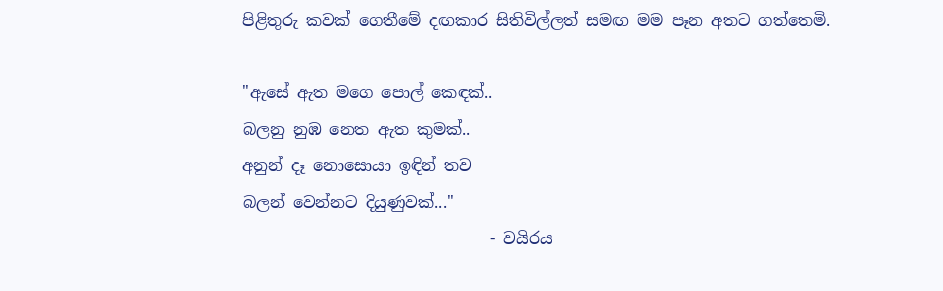පිළිතුරු කවක් ගෙතීමේ දඟකාර සිතිවිල්ලත් සමඟ මම පෑන අතට ගත්තෙමි.

"ඇසේ ඇත මගෙ පොල් කෙඳක්..
බලනු නුඹ නෙත ඇත කුමක්..
අනුන් දෑ නොසොයා ඉඳින් තව
බලන් වෙන්නට දියුණුවක්..."
                               - වයිරය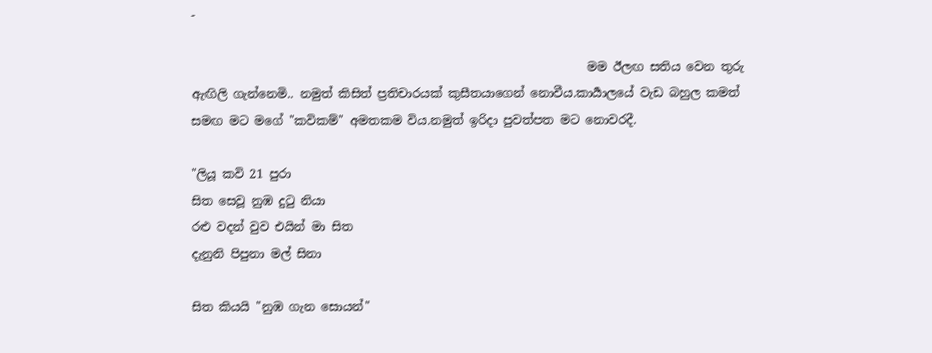-

                                                                  මම ඊලඟ සතිය වෙන තුරු ඇඟිලි ගැන්නෙමි.. නමුත් කිසිත් ප්‍රතිචාරයක් කුසීතයාගෙන් නොවීය.කාර්‍යාලයේ වැඩ බහුල කමත් සමඟ මට මගේ "කවිකම්" අමතකම විය.නමුත් ඉරිදා පුවත්පත මට නොවරදී.

"ලියූ කවි 21 පුරා
සිත සෙවූ නුඹ දුටු නියා
රළු වදන් වුව එයින් මා සිත
දැනුනි පිපුනා මල් සිනා

සිත කියයි "නුඹ ගැන සොයන්"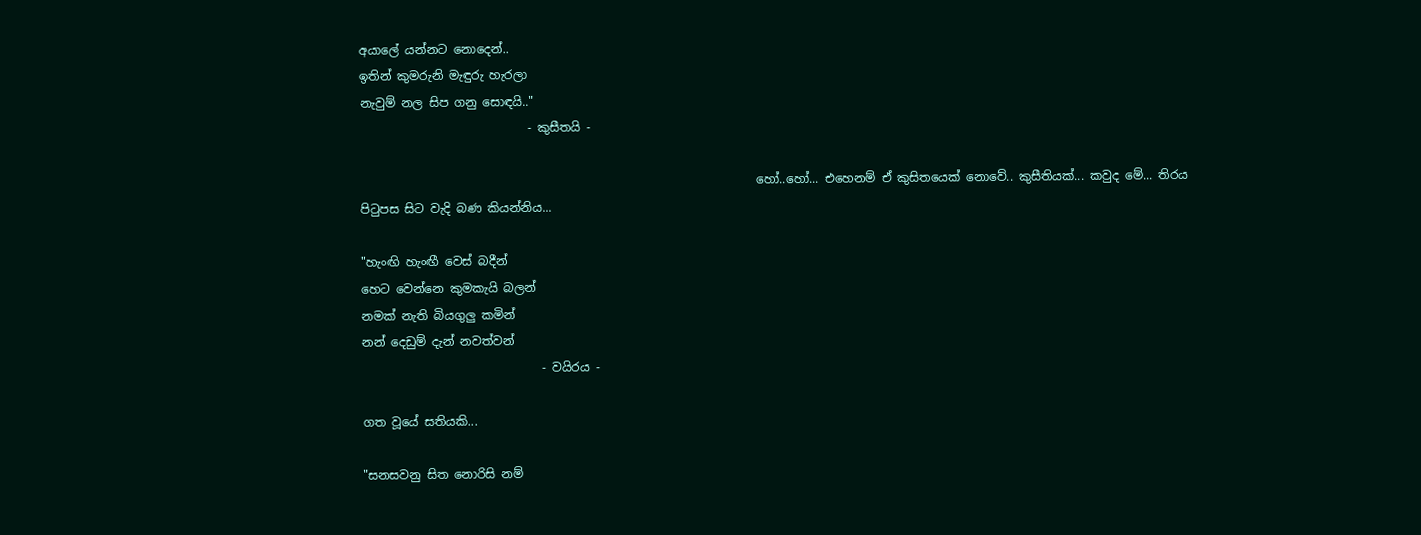අයාලේ යන්නට නොදෙන්..
ඉතින් කුමරුනි මැඳුරු හැරලා
නැවුම් නල සිප ගනු සොඳයි.."
                            - කුසීතයි -

                                                                  හෝ..හෝ... එහෙනම් ඒ කුසිතයෙක් නොවේ.. කුසීතියක්... කවුද මේ... තිරය පිටුපස සිට වැදි බණ කියන්නිය...

"හැංඟි හැංඟී වෙස් බදීන්
හෙට වෙන්නෙ කුමකැයි බලන්
නමක් නැති බියගුලු කමින්
නන් දෙඩුම් දැන් නවත්වන්
                              - වයිරය -

ගත වූයේ සතියකි...

"සනසවනු සිත නොරිසි නම්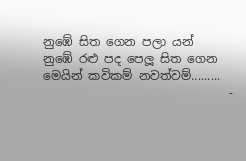නුඹේ සිත ගෙන පලා යන්
නුඹේ රළු පද පෙලූ සිත ගෙන
මෙයින් කවිකම් නවත්වම්.........
                               -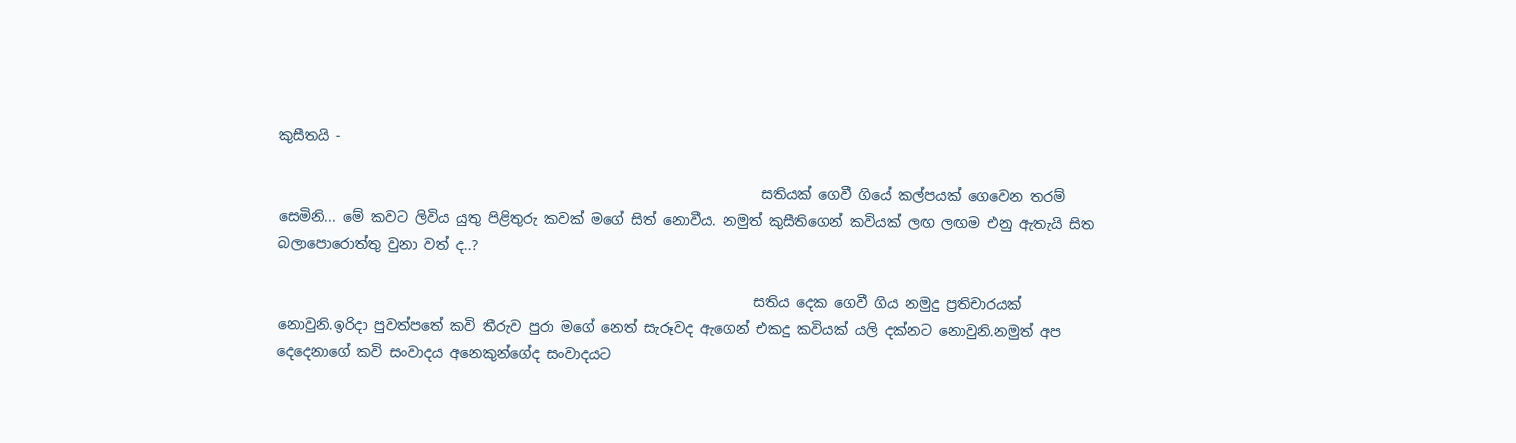කුසීතයි -

                                                                     සතියක් ගෙවී ගියේ කල්පයක් ගෙවෙන තරම් සෙමිනි... මේ කවට ලිවිය යුතු පිළිතුරු කවක් මගේ සිත් නොවීය. නමුත් කුසීතිගෙන් කවියක් ලඟ ලඟම එනු ඇතැයි සිත බලාපොරොත්තු වුනා වත් ද..?

                                                                    සතිය දෙක ගෙවී ගිය නමුදු ප්‍රතිචාරයක් නොවුනි.ඉරිදා පුවත්පතේ කවි තීරුව පුරා මගේ නෙත් සැරූවද ඇගෙන් එකදු කවියක් යලි දක්නට නොවුනි.නමුත් අප දෙදෙනාගේ කවි සංවාදය අනෙකුන්ගේද සංවාදයට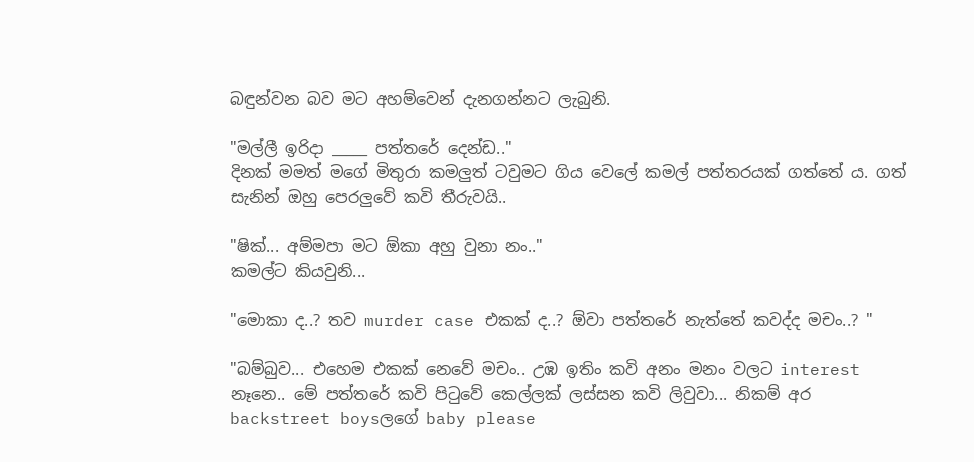බඳුන්වන බව මට අහම්වෙන් දැනගන්නට ලැබුනි.

"මල්ලී ඉරිදා _____ පත්තරේ දෙන්ඩ.."
දිනක් මමත් මගේ මිතුරා කමලුත් ටවුමට ගිය වෙලේ කමල් පත්තරයක් ගත්තේ ය. ගත් සැනින් ඔහු පෙරලුවේ කවි තීරුවයි..

"ෂික්... අම්මපා මට ඕකා අහු වුනා නං.."
කමල්ට කියවුනි...

"මොකා ද..? තව murder case එකක් ද..? ඕවා පත්තරේ නැත්තේ කවද්ද මචං..? "

"බම්බුව... එහෙම එකක් නෙවේ මචං.. උඹ ඉතිං කවි අනං මනං වලට interest නෑනෙ.. මේ පත්තරේ කවි පිටුවේ කෙල්ලක් ලස්සන කවි ලිවුවා... නිකම් අර backstreet boysලගේ baby please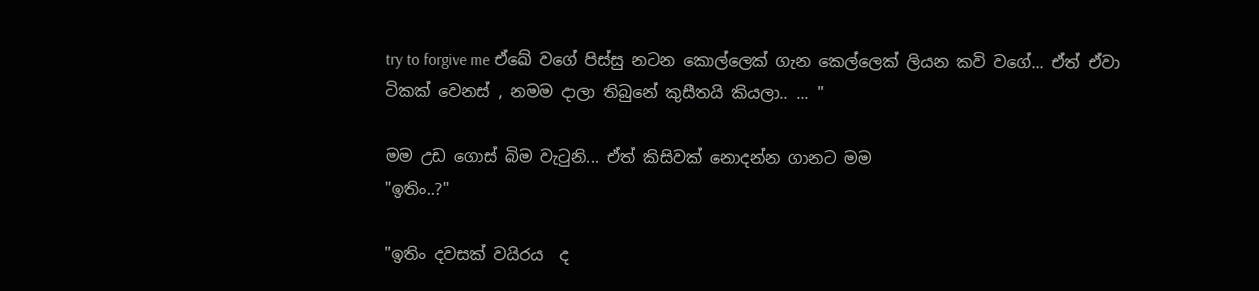try to forgive me ඒඛේ වගේ පිස්සු නටන කොල්ලෙක් ගැන කෙල්ලෙක් ලියන කවි වගේ... ඒත් ඒවා ටිකක් වෙනස් , නමම දාලා තිබුනේ කුසීතයි කියලා.. ... "

මම උඩ ගොස් බිම වැටුනි... ඒත් කිසිවක් නොදන්න ගානට මම
"ඉතිං..?"

"ඉතිං දවසක් වයිරය  ද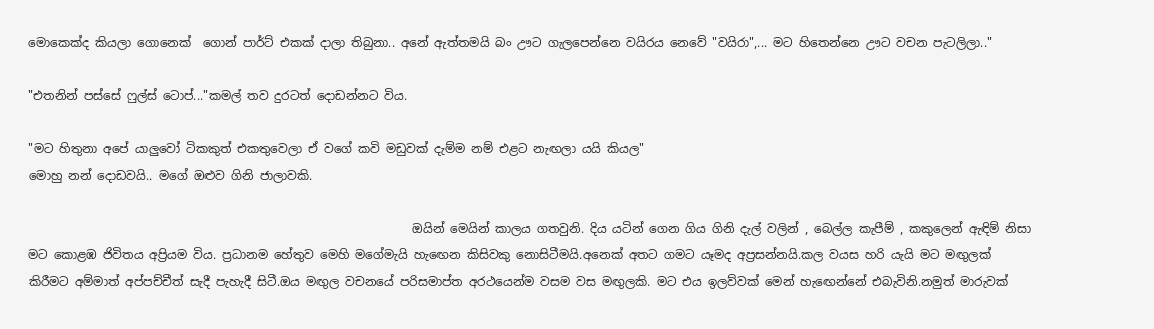මොකෙක්ද කියලා ගොනෙක්  ගොන් පාර්ට් එකක් දාලා තිබුනා.. අනේ ඇත්තමයි බං ඌට ගැලපෙන්නෙ වයිරය නෙවේ "වයිරා",... මට හිතෙන්නෙ ඌට වචන පැටලිලා.."

"එතනින් පස්සේ ෆුල්ස් ටොප්..."කමල් තව දුරටත් දොඩන්නට විය.

"මට හිතුනා අපේ යාලුවෝ ටිකකුත් එකතුවෙලා ඒ වගේ කවි මඩුවක් දැම්ම නම් එළට නැඟලා යයි කියල"
මොහු නන් දොඩවයි.. මගේ ඔළුව ගිනි ජාලාවකි.

                                                                ඔයින් මෙයින් කාලය ගතවුනි. දිය යටින් ගෙන ගිය ගිනි දැල් වලින් , බෙල්ල කැපීම් , කකුලෙන් ඇඳිම් නිසා මට කොළඹ ජිවිතය අප්‍රියම විය. ප්‍රධානම හේතුව මෙහි මගේමැයි හැඟෙන කිසිවකු නොසිටීමයි.අනෙක් අතට ගමට යෑමද අප්‍රසන්නයි.කල වයස හරි යැයි මට මඟුලක් කිරීමට අම්මාත් අප්පච්චීත් සැදී පැහැදී සිටී.ඔය මඟුල වචනයේ පරිසමාප්ත අරථයෙන්ම වසම වස මඟුලකි. මට එය ඉලව්වක් මෙන් හැඟෙන්නේ එබැවිනි.නමුත් මාරුවක්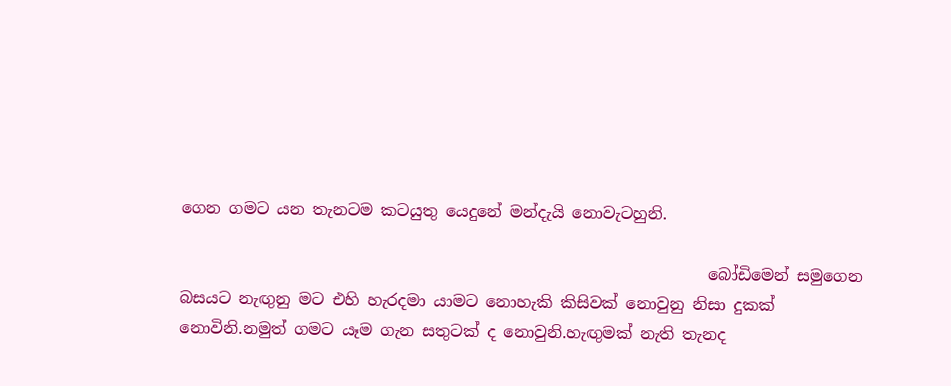ගෙන ගමට යන තැනටම කටයුතු යෙදුනේ මන්දැයි නොවැටහුනි.

                                                                  බෝඩිමෙන් සමුගෙන බසයට නැඟුනු මට එහි හැරදමා යාමට නොහැකි කිසිවක් නොවුනු නිසා දුකක් නොවිනි.නමුත් ගමට යෑම ගැන සතුටක් ද නොවුනි.හැඟුමක් නැති තැනද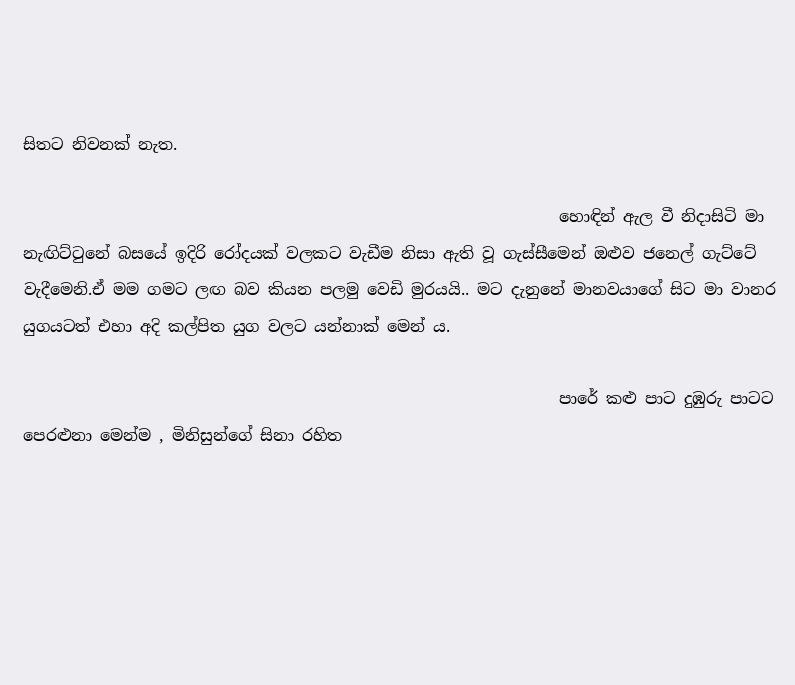සිතට නිවනක් නැත.

                                                                   හොඳින් ඇල වී නිදාසිටි මා නැඟිට්ටුනේ බසයේ ඉදිරි රෝදයක් වලකට වැඩීම නිසා ඇති වූ ගැස්සීමෙන් ඔළුව ජනෙල් ගැට්ටේ වැදීමෙනි.ඒ මම ගමට ලඟ බව කියන පලමු වෙඩි මුරයයි.. මට දැනුනේ මානවයාගේ සිට මා වානර යුගයටත් එහා අදි කල්පිත යුග වලට යන්නාක් මෙන් ය.

                                                                   පාරේ කළු පාට දුඹුරු පාටට පෙරළුනා මෙන්ම , මිනිසුන්ගේ සිනා රහිත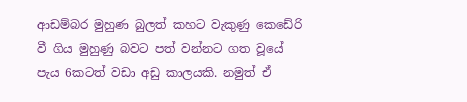ආඩම්බර මුහුණ බුලත් කහට වැකුණු කෙඩේරි වී ගිය මුහුණු බවට පත් වන්නට ගත වූයේ පැය 6කටත් වඩා අඩු කාලයකි. නමුත් ඒ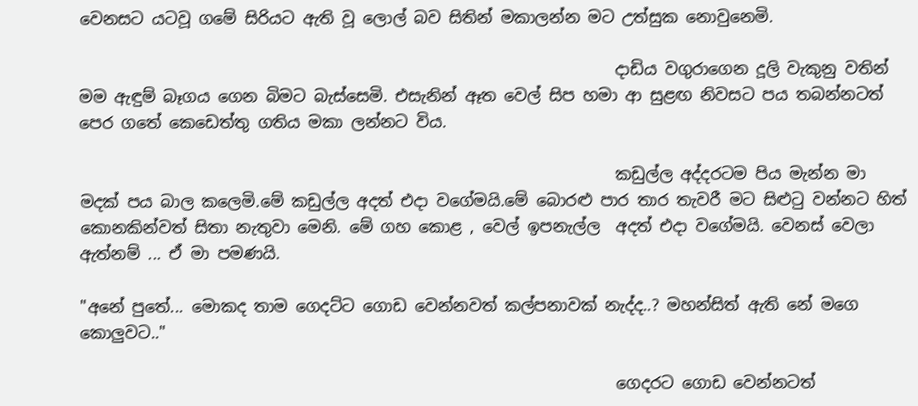වෙනසට යටවූ ගමේ සිරියට ඇති වූ ලොල් බව සිතින් මකාලන්න මට උත්සුක නොවුනෙමි.

                                                                   දාඩිය වගුරාගෙන දූලි වැකුනු වතින් මම ඇඳුම් බෑගය ගෙන බිමට බැස්සෙමි. එසැනින් ඈත වෙල් සිප හමා ආ සුළඟ නිවසට පය තබන්නටත් පෙර ගතේ කෙඩෙත්තු ගතිය මකා ලන්නට විය.

                                                                   කඩුල්ල අද්දරටම පිය මැන්න මා මදක් පය බාල කලෙමි.මේ කඩුල්ල අදත් එදා වගේමයි.මේ බොරළු පාර තාර තැවරී මට සිළුටු වන්නට හිත් කොනකින්වත් සිතා නැතුවා මෙනි. මේ ගහ කොළ , වෙල් ඉපනැල්ල  අදත් එදා වගේමයි. වෙනස් වෙලා ඇත්නම් ... ඒ මා පමණයි.

"අනේ පුතේ... මොකද තාම ගෙදට්ට ගොඩ වෙන්නවත් කල්පනාවක් නැද්ද..? මහන්සිත් ඇති නේ මගෙ කොලුවට.."

                                                                   ගෙදරට ගොඩ වෙන්නටත්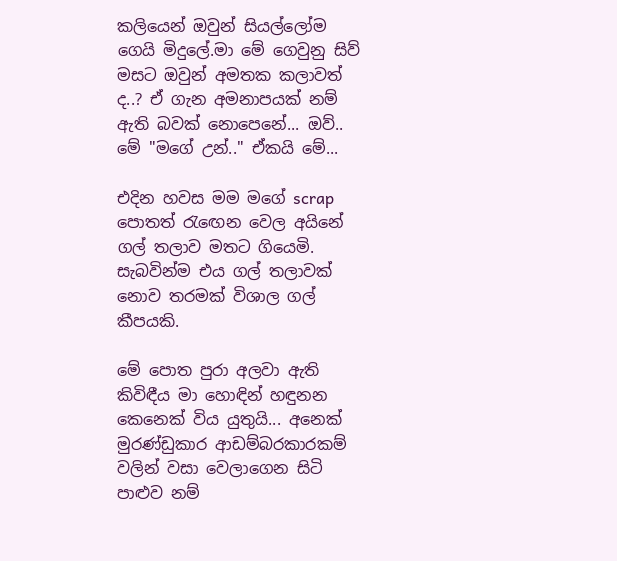කලියෙන් ඔවුන් සියල්ලෝම ගෙයි මිදුලේ.මා මේ ගෙවුනු සිව් මසට ඔවුන් අමතක කලාවත් ද..? ඒ ගැන අමනාපයක් නම් ඇති බවක් නොපෙනේ... ඔව්.. මේ "මගේ උන්.." ඒකයි මේ...

එදින හවස මම මගේ scrap පොතත් රැඟෙන වෙල අයිනේ ගල් තලාව මතට ගියෙමි. සැබවින්ම එය ගල් තලාවක් නොව තරමක් විශාල ගල් කීපයකි.

මේ පොත පුරා අලවා ඇති කිවිඳීය මා හොඳින් හඳුනන කෙනෙක් විය යුතුයි... අනෙක් මුරණ්ඩුකාර ආඩම්බරකාරකම් වලින් වසා වෙලාගෙන සිටි පාළුව නම්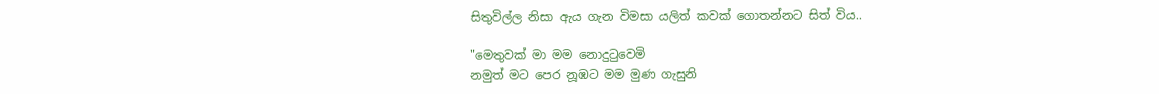සිතුවිල්ල නිසා ඇය ගැන විමසා යලිත් කවක් ගොතන්නට සිත් විය..

"මෙතුවක් මා මම නොදුටුවෙමි
නමුත් මට පෙර නූඹට මම මුණ ගැසුනි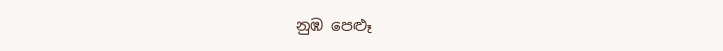නුඹ පෙළූ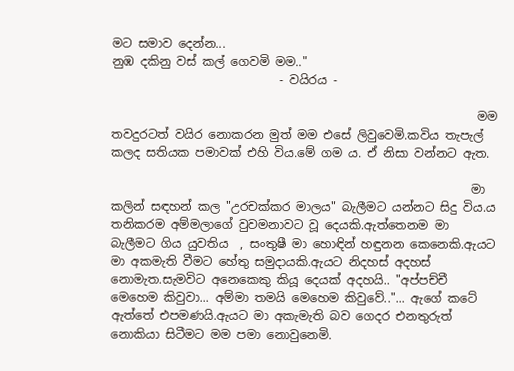මට සමාව දෙන්න...
නුඹ දකිනු වස් කල් ගෙවමි මම.."
                            - වයිරය -

                                                             මම තවදුරටත් වයිර නොකරන මුත් මම එසේ ලිවුවෙමි.කවිය තැපැල් කලද සතියක පමාවක් එහි විය.මේ ගම ය. ඒ නිසා වන්නට ඇත.

                                                            මා කලින් සඳහන් කල "උරචක්කර මාලය" බැලීමට යන්නට සිදු විය.ය තනිකරම අම්මලාගේ වුවමනාවට වූ දෙයකි.ඇත්තෙනම මා බැලීමට ගිය යුවතිය  , සංතුෂී මා හොඳින් හඳුනන කෙනෙකි.ඇයට මා අකමැති වීමට හේතු සමුදායකි.ඇයට නිදහස් අදහස් නොමැත.සැමවිට අනෙකෙකු කියූ දෙයක් අදහයි.. "අප්පච්චී මෙහෙම කිවුවා... අම්මා තමයි මෙහෙම කිවුවේ.."... ඇගේ කටේ ඇත්තේ එපමණයි.ඇයට මා අකැමැති බව ගෙදර එනතුරුත් නොකියා සිටීමට මම පමා නොවුනෙමි.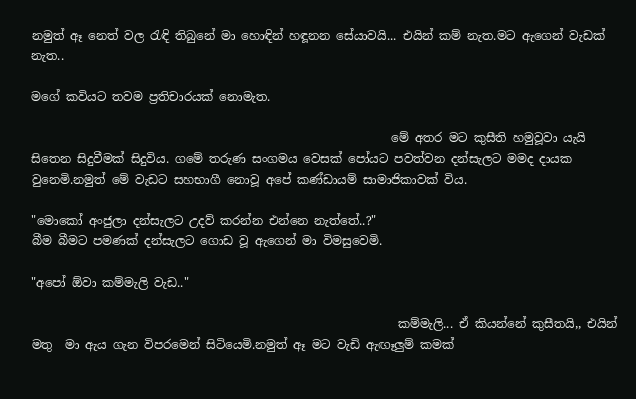නමුත් ඈ නෙත් වල රැඳි තිබුනේ මා හොඳින් හඳූනන සේයාවයි... එයින් කම් නැත.මට ඇගෙන් වැඩක් නැත..

මගේ කවියට තවම ප්‍රතිචාරයක් නොමැත.

                                                            මේ අතර මට කුසීති හමුවූවා යැයි සිතෙන සිදුවීමක් සිදුවිය. ගමේ තරුණ සංගමය වෙසක් පෝයට පවත්වන දන්සැලට මමද දායක වුනෙමි.නමුත් මේ වැඩට සහභාගී නොවූ අපේ කණ්ඩායම් සාමාජිකාවක් විය.

"මොකෝ අංජුලා දන්සැලට උදව් කරන්න එන්නෙ නැත්තේ..?"
බීම බීමට පමණක් දන්සැලට ගොඩ වූ ඇගෙන් මා විමසුවෙමි.

"අපෝ ඕවා කම්මැලි වැඩ.."

                                                             කම්මැලි... ඒ කියන්නේ කුසීතයි,, එයින් මතු  මා ඇය ගැන විපරමෙන් සිටියෙමි.නමුත් ඈ මට වැඩි ඇඟෑලුම් කමක්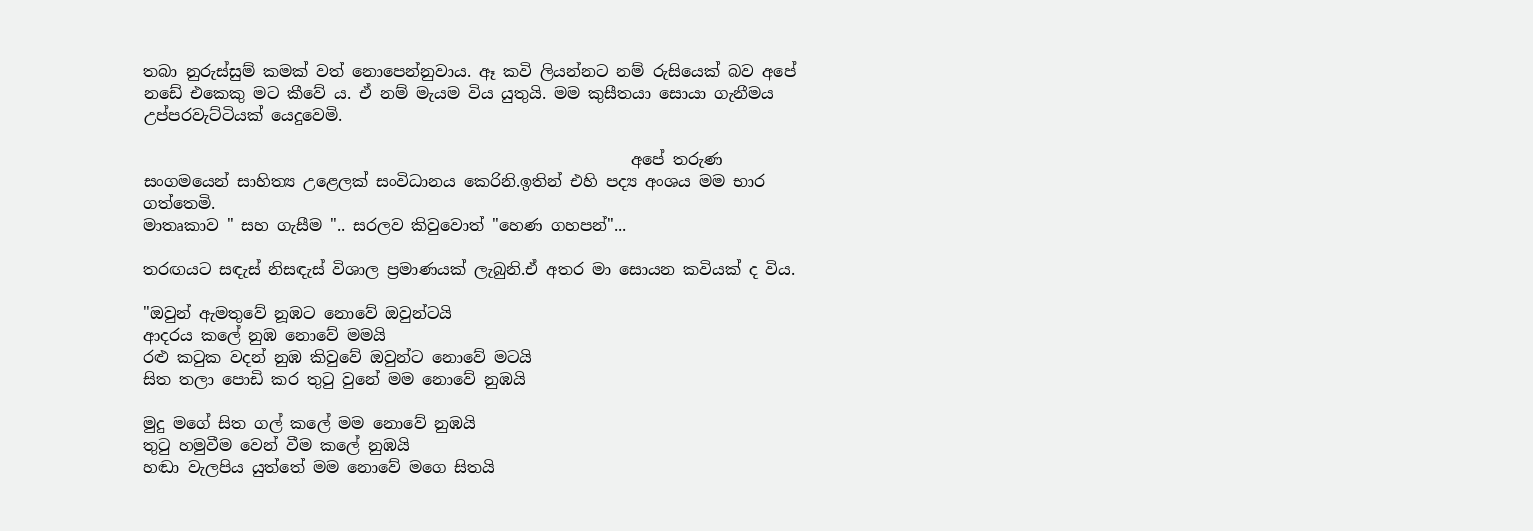තබා නුරුස්සුම් කමක් වත් නොපෙන්නුවාය. ඈ කවි ලියන්නට නම් රුසියෙක් බව අපේ නඩේ එකෙකු මට කීවේ ය. ඒ නම් මැයම විය යුතුයි. මම කුසීතයා සොයා ගැනීමය උප්පරවැට්ටියක් යෙදුවෙමි.

                                                             අපේ තරුණ සංගමයෙන් සාහිත්‍ය උළෙලක් සංවිධානය කෙරිනි.ඉතින් එහි පද්‍ය අංශය මම භාර ගත්තෙමි.
මාතෘකාව " සහ ගැසීම ".. සරලව කිවුවොත් "හෙණ ගහපන්"...

තරඟයට සඳැස් නිසඳැස් විශාල ප්‍රමාණයක් ලැබුනි.ඒ අතර මා සොයන කවියක් ද විය.

"ඔවුන් ඇමතුවේ නූඹට නොවේ ඔවුන්ටයි
ආදරය කලේ නුඹ නොවේ මමයි
රළු කටුක වදන් නුඹ කිවුවේ ඔවුන්ට නොවේ මටයි
සිත තලා පොඩි කර තුටු වුනේ මම නොවේ නුඹයි

මුදු මගේ සිත ගල් කලේ මම නොවේ නුඹයි
තුටු හමුවීම වෙන් වීම කලේ නුඹයි
හඬා වැලපිය යුත්තේ මම නොවේ මගෙ සිතයි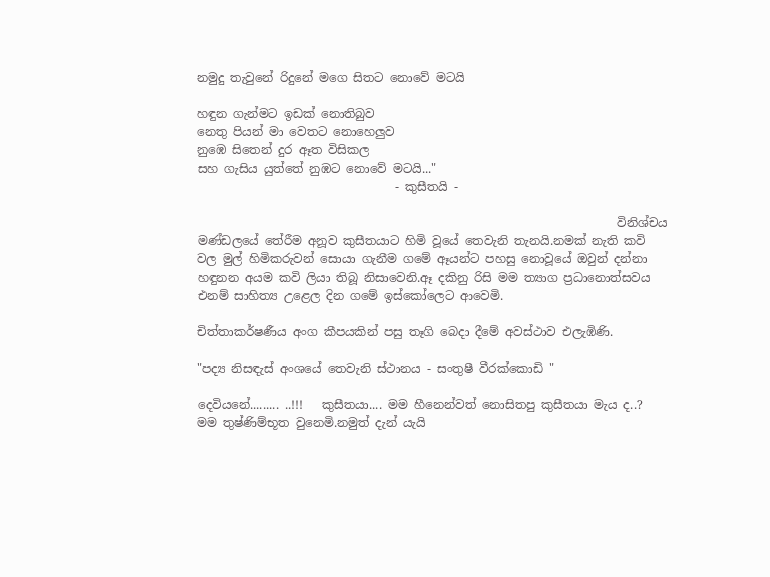නමුදු තැවුනේ රිදුනේ මගෙ සිතට නොවේ මටයි

හඳුන ගැන්මට ඉඩක් නොතිබුව
නෙතු පියන් මා වෙතට නොහෙලුව
නුඹෙ සිතෙන් දුර ඈත විසිකල
සහ ගැසිය යුත්තේ නුඹට නොවේ මටයි..."
                                 - කුසීතයි -

                                                                      විනිශ්චය මණ්ඩලයේ තේරීම අනූව කුසීතයාට හිමි වූයේ තෙවැනි තැනයි.නමක් නැති කවි වල මුල් හිමිකරුවන් සොයා ගැනීම ගමේ ඈයන්ට පහසු නොවූයේ ඔවුන් දන්නා හඳුනන අයම කවි ලියා තිබූ නිසාවෙනි.ඈ දකිනු රිසි මම ත්‍යාග ප්‍රධානොත්සවය එනම් සාහිත්‍ය උළෙල දින ගමේ ඉස්කෝලෙට ආවෙමි.

චිත්තාකර්ෂණීය අංග කීපයකින් පසු තෑගි බෙදා දීමේ අවස්ථාව එලැඹිණි.

"පද්‍ය නිසඳැස් අංශයේ තෙවැනි ස්ථානය - සංතුෂී වීරක්කොඩි "

දෙවියනේ......... ..!!!   කුසීතයා.... මම හීනෙන්වත් නොසිතපු කුසීතයා මැය ද..? මම තුෂ්ණිම්භූත වුනෙමි.නමුත් දැන් යැයි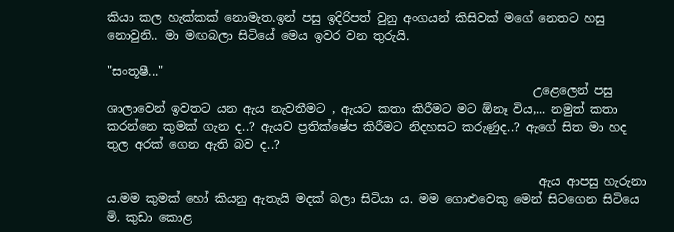කියා කල හැක්කක් නොමැත.ඉන් පසු ඉදිරිපත් වුනු අංගයන් කිසිවක් මගේ නෙතට හසු නොවුනි.. මා මඟබලා සිටියේ මෙය ඉවර වන තුරුයි.

"සංතූෂී..."
                                                                       උළෙලෙන් පසු ශාලාවෙන් ඉවතට යන ඇය නැවතීමට , ඇයට කතා කිරීමට මට ඕනෑ විය,... නමුත් කතා කරන්නෙ කුමක් ගැන ද..? ඇයව ප්‍රතික්ෂේප කිරීමට නිදහසට කරුණුද..? ඇගේ සිත මා හද තුල අරක් ගෙන ඇති බව ද..?

                                                                        ඇය ආපසු හැරුනා ය.මම කුමක් හෝ කියනු ඇතැයි මදක් බලා සිටියා ය. මම ගොළුවෙකු මෙන් සිටගෙන සිටියෙ මි. කුඩා කොළ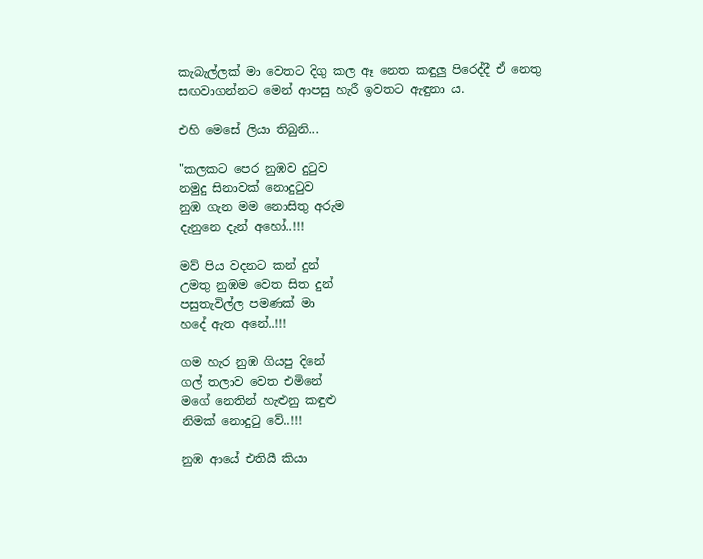කැබැල්ලක් මා වෙතට දිගු කල ඈ නෙත කඳුලු පිරෙද්දී ඒ නෙතු සඟවාගන්නට මෙන් ආපසු හැරී ඉවතට ඇඳුනා ය.

එහි මෙසේ ලියා තිබුනි...

"කලකට පෙර නුඹව දුටුව
නමුදු සිනාවක් නොදුටුව
නුඹ ගැන මම නොසිතු අරුම
දැනුනෙ දැන් අහෝ..!!!

මව් පිය වදනට කන් දුන්
උමතු නුඹම වෙත සිත දුන්
පසුතැවිල්ල පමණක් මා
හදේ ඇත අනේ..!!!

ගම හැර නුඹ ගියපු දිනේ
ගල් තලාව වෙත එමිනේ
මගේ නෙතින් හැළුනු කඳුළු
නිමක් නොදුටු වේ..!!!

නුඹ ආයේ එතියී කියා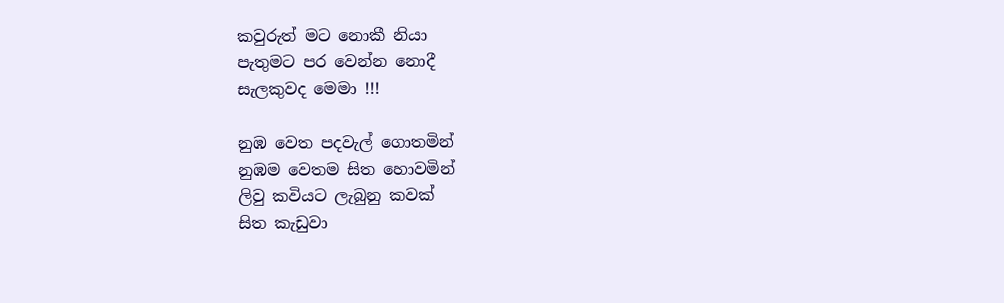කවුරුත් මට නොකී නියා
පැතුමට පර වෙන්න නොදී
සැලකුවද මෙමා !!!

නුඹ වෙත පදවැල් ගොතමින්
නුඹම වෙතම සිත හොවමින්
ලිවු කවියට ලැබුනු කවක්
සිත කැඩුවා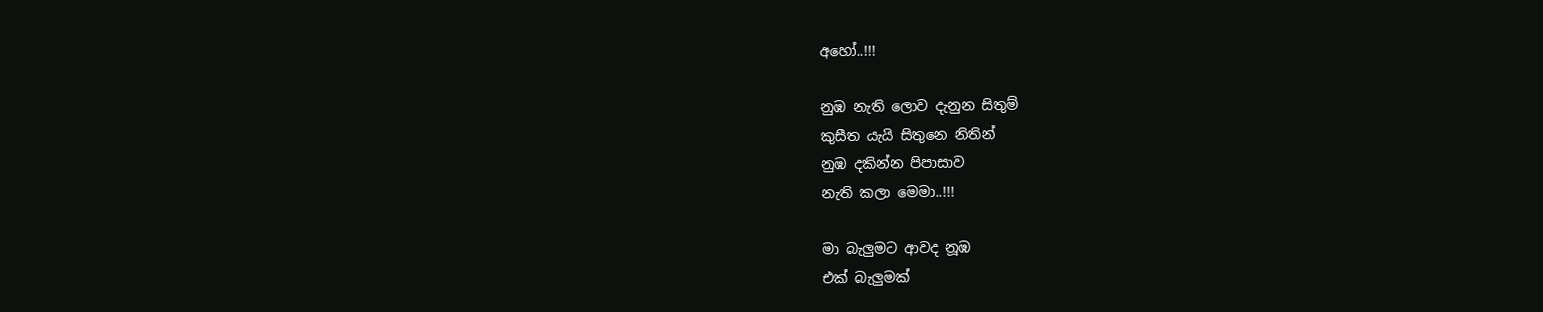අහෝ..!!!

නුඹ නැති ලොව දැනුන සිතුම්
කුසීත යැයි සිතුනෙ නිතින්
නුඹ දකින්න පිපාසාව
නැති කලා මෙමා..!!!

මා බැලුමට ආවද නූඹ
එක් බැලුමක්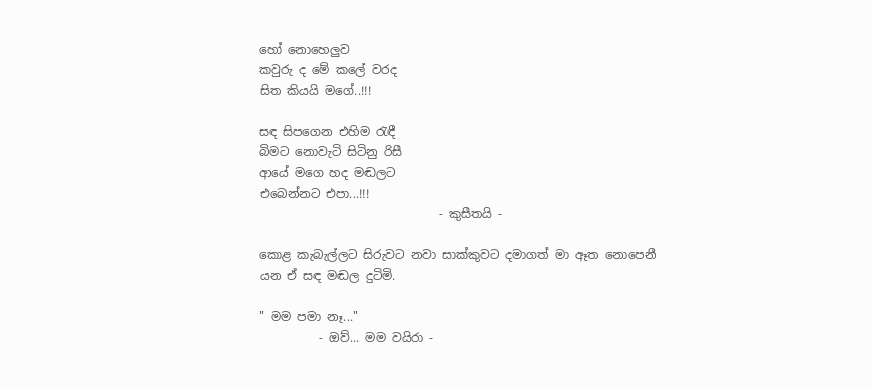හෝ නොහෙලුව
කවුරු ද මේ කලේ වරද
සිත කියයි මගේ..!!!

සඳ සිපගෙන එහිම රැඳී
බිමට නොවැටි සිටිනු රිසී
ආයේ මගෙ හද මඬලට
එබෙන්නට එපා...!!!
                              - කුසීතයි -

කොළ කැබැල්ලට සිරුවට නවා සාක්කුවට දමාගත් මා ඈත නොපෙනී යන ඒ සඳ මඬල දුටිමි.

" මම පමා නෑ..."
          - ඔව්... මම වයිරා -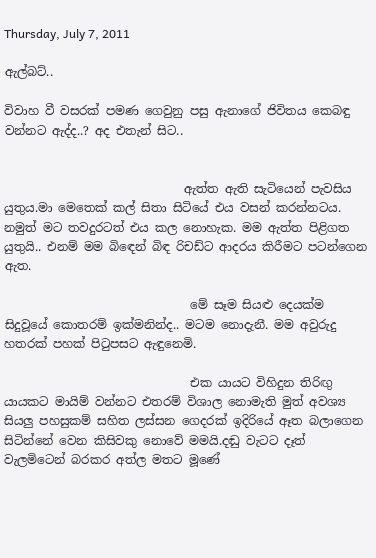Thursday, July 7, 2011

ඇල්බට්..

විවාහ වී වසරක් පමණ ගෙවුනු පසු ඇනාගේ ජිවිතය කෙබඳු වන්නට ඇද්ද..? අද එතැන් සිට..


                              ඇත්ත ඇති සැටියෙන් පැවසිය යුතුය.මා මෙතෙක් කල් සිතා සිටියේ එය වසන් කරන්නටය. නමුත් මට තවදුරටත් එය කල නොහැක. මම ඇත්ත පිළිගත යුතුයි.. එනම් මම බිඳෙන් බිඳ රිචඩ්ට ආදරය කිරීමට පටන්ගෙන ඇත.

                               මේ සෑම සියළු දෙයක්ම සිදුවූයේ කොතරම් ඉක්මනින්ද.. මටම නොදැනී. මම අවුරුදු හතරක් පහක් පිටුපසට ඇඳුනෙමි.

                               එක යායට විහිදුන තිරිඟු යායකට මායිම් වන්නට එතරම් විශාල නොමැති මුත් අවශ්‍ය සියලු පහසුකම් සහිත ලස්සන ගෙදරක් ඉදිරියේ ඈත බලාගෙන සිටින්නේ වෙන කිසිවකු නොවේ මමයි.දඬු වැටට දෑත් වැලමිටෙන් බරකර අත්ල මතට මූණේ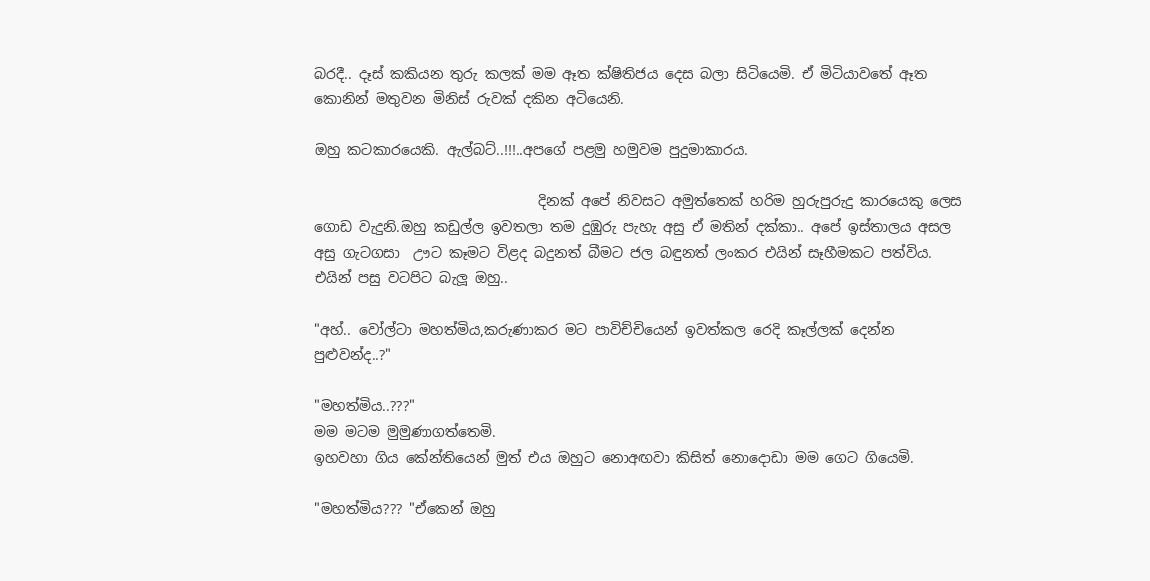බරදී.. දෑස් කකියන තුරු කලක් මම ඈත ක්ෂිතිජය දෙස බලා සිටියෙමි. ඒ මිටියාවතේ ඈත කොනින් මතුවන මිනිස් රුවක් දකින අටියෙනි.

ඔහු කටකාරයෙකි. ඇල්බට්..!!!..අපගේ පළමු හමුවම පුදුමාකාරය.

                                දිනක් අපේ නිවසට අමුත්තෙක් හරිම හුරුපුරුදු කාරයෙකු ලෙස ගොඩ වැදුනි.ඔහු කඩුල්ල ඉවතලා තම දුඹුරු පැහැ අසු ඒ මතින් දක්කා.. අපේ ඉස්තාලය අසල අසු ගැටගසා  ඌට කෑමට විළද බදුනත් බීමට ජල බඳුනත් ලංකර එයින් සෑහීමකට පත්විය. එයින් පසු වටපිට බැලූ ඔහු..

"අහ්.. වෝල්ටා මහත්මිය,කරුණාකර මට පාවිච්චියෙන් ඉවත්කල රෙදි කෑල්ලක් දෙන්න පුළුවන්ද..?"

"මහත්මිය..???"
මම මටම මුමුණාගත්තෙමි.
ඉහවහා ගිය කේන්තියෙන් මුත් එය ඔහුට නොඅඟවා කිසිත් නොදොඩා මම ගෙට ගියෙමි.

"මහත්මිය??? "ඒකෙන් ඔහු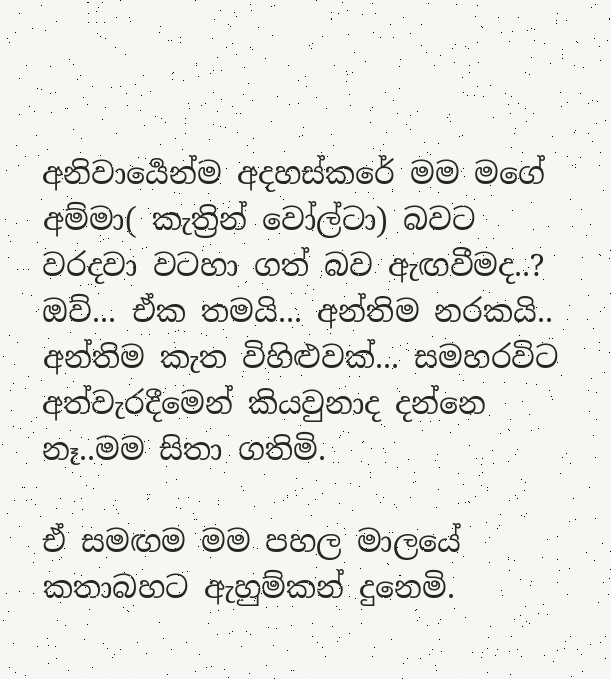අනිවාර්‍යෙන්ම අදහස්කරේ මම මගේ අම්මා( කැත්‍රින් වෝල්ටා) බවට වරදවා වටහා ගත් බව ඇඟවීමද..? ඔව්... ඒක තමයි... අන්තිම නරකයි.. අන්තිම කැත විහිළුවක්... සමහරවිට අත්වැරදීමෙන් කියවුනාද දන්නෙ නෑ..මම සිතා ගතිමි.

ඒ සමඟම මම පහල මාලයේ කතාබහට ඇහුම්කන් දුනෙමි.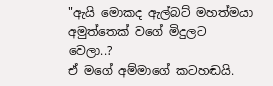"ඇයි මොකද ඇල්බට් මහත්මයා අමුත්තෙක් වගේ මිදුලට වෙලා..?
ඒ මගේ අම්මාගේ කටහඬයි.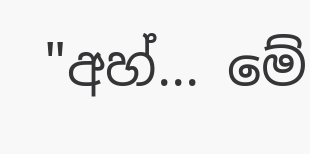"අහ්... මේ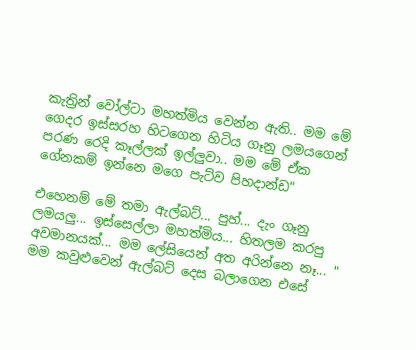කැත්‍රින් වෝල්ටා මහත්මිය වෙන්න ඇති.. මම මේ ගෙදර ඉස්සරහ හිටගෙන හිටිය ගෑනු ලමයගෙන් පරණ රෙදි කෑල්ලක් ඉල්ලුවා.. මම මේ ඒක ගේනකම් ඉන්නෙ මගෙ පැට්ව පිහදාන්ඩ"

එහෙනම් මේ තමා ඇල්බට්... පුහ්... දැං ගෑනු ලමයලු... ඉස්සෙල්ලා මහත්මිය... හිතලම කරපු අවමානයක්... මම ලේසියෙන් අත අරින්නෙ නෑ... "
මම කවුළුවෙන් ඇල්බට් දෙස බලාගෙන එසේ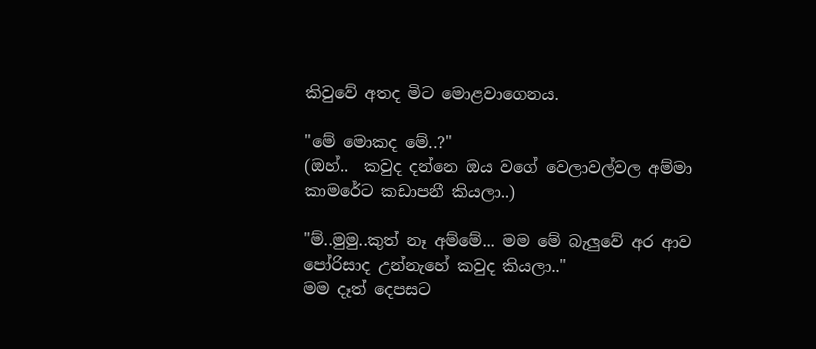කිවුවේ අතද මිට මොළවාගෙනය.

"මේ මොකද මේ..?"
(ඔහ්..  කවුද දන්නෙ ඔය වගේ වෙලාවල්වල අම්මා කාමරේට කඩාපනී කියලා..)

"ම්..මුමු..කුත් නෑ අම්මේ... මම මේ බැලුවේ අර ආව පෝරිසාද උන්නැහේ කවුද කියලා.."
මම දෑත් දෙපසට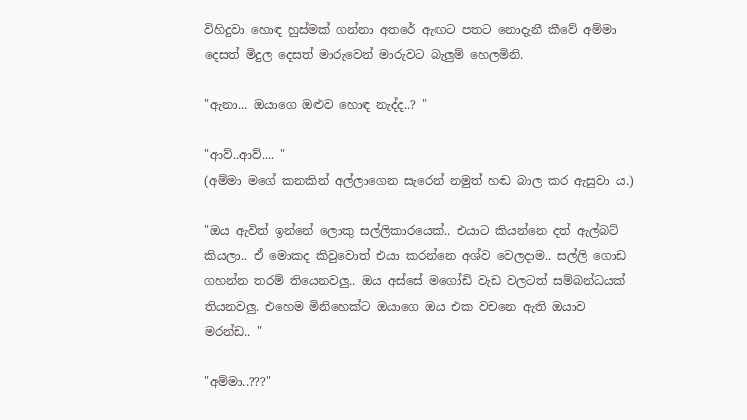විහිදුවා හොඳ හුස්මක් ගන්නා අතරේ ඇඟට පතට නොදැනී කීවේ අම්මා දෙසත් මිදුල දෙසත් මාරුවෙන් මාරුවට බැලුම් හෙලමිනි.

"ඇනා... ඔයාගෙ ඔළුව හොඳ නැද්ද..? "

"ආව්..ආව්.... "
(අම්මා මගේ කනකින් අල්ලාගෙන සැරෙන් නමුත් හඬ බාල කර ඇසුවා ය.)

"ඔය ඇවිත් ඉන්නේ ලොකු සල්ලිකාරයෙක්.. එයාට කියන්නෙ දත් ඇල්බට් කියලා.. ඒ මොකද කිවුවොත් එයා කරන්නෙ අශ්ව වෙලදාම.. සල්ලි ගොඩ ගහන්න තරම් තියෙනවලු.. ඔය අස්සේ මගෝඩි වැඩ වලටත් සම්බන්ධයක් තියනවලු. එහෙම මිනිහෙක්ට ඔයාගෙ ඔය එක වචනෙ ඇති ඔයාව මරන්ඩ.. "

"අම්මා..???"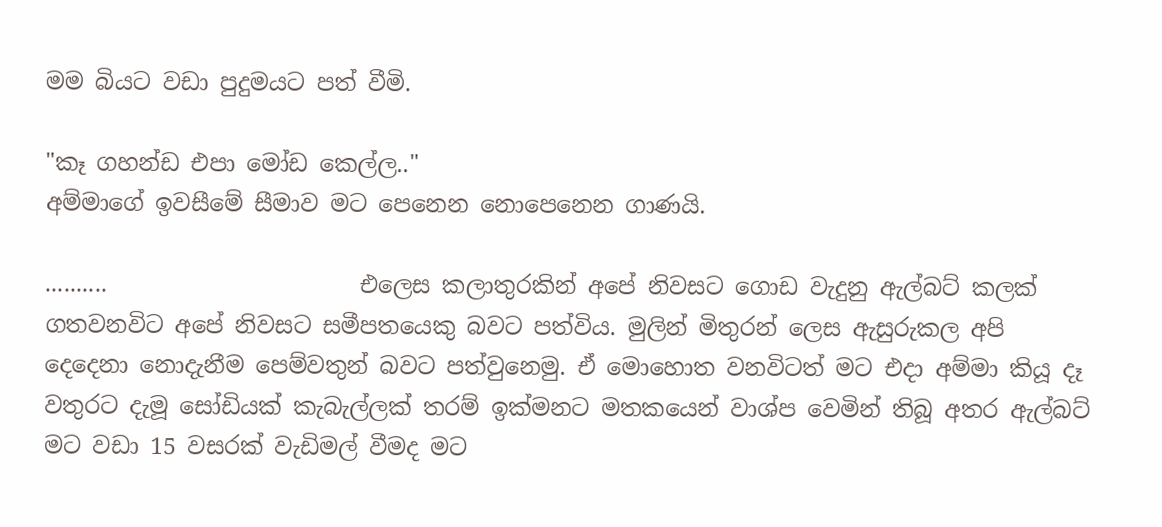මම බියට වඩා පුදුමයට පත් වීමි.

"කෑ ගහන්ඩ එපා මෝඩ කෙල්ල.."
අම්මාගේ ඉවසීමේ සීමාව මට පෙනෙන නොපෙනෙන ගාණයි.

..........                      එලෙස කලාතුරකින් අපේ නිවසට ගොඩ වැදුනු ඇල්බට් කලක් ගතවනවිට අපේ නිවසට සමීපතයෙකු බවට පත්විය. මුලින් මිතුරන් ලෙස ඇසුරුකල අපි දෙදෙනා නොදැනීම පෙම්වතුන් බවට පත්වුනෙමු. ඒ මොහොත වනවිටත් මට එදා අම්මා කියූ දෑ වතුරට දැමූ සෝඩියක් කැබැල්ලක් තරම් ඉක්මනට මතකයෙන් වාශ්ප වෙමින් තිබූ අතර ඇල්බට් මට වඩා 15 වසරක් වැඩිමල් වීමද මට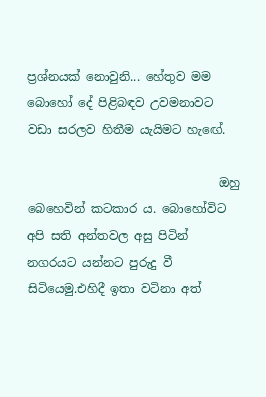ප්‍රශ්නයක් නොවුනි... හේතුව මම බොහෝ දේ පිළිබඳව උවමනාවට වඩා සරලව හිතීම යැයිමට හැඟේ.

                                ඔහු බෙහෙවින් කටකාර ය. බොහෝවිට අපි සති අන්තවල අසු පිටින් නගරයට යන්නට පුරුදු වී සිටියෙමු.එහිදී ඉතා වටිනා අත්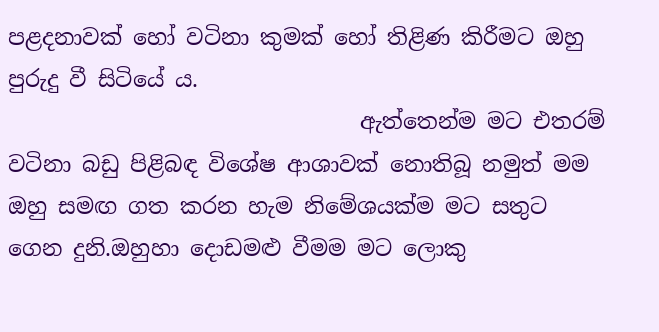පළදනාවක් හෝ වටිනා කුමක් හෝ තිළිණ කිරීමට ඔහු පුරුදු වී සිටියේ ය.
                                ඇත්තෙන්ම මට එතරම් වටිනා බඩු පිළිබඳ විශේෂ ආශාවක් නොතිබූ නමුත් මම ඔහු සමඟ ගත කරන හැම නිමේශයක්ම මට සතුට ගෙන දුනි.ඔහුහා දොඩමළු වීමම මට ලොකු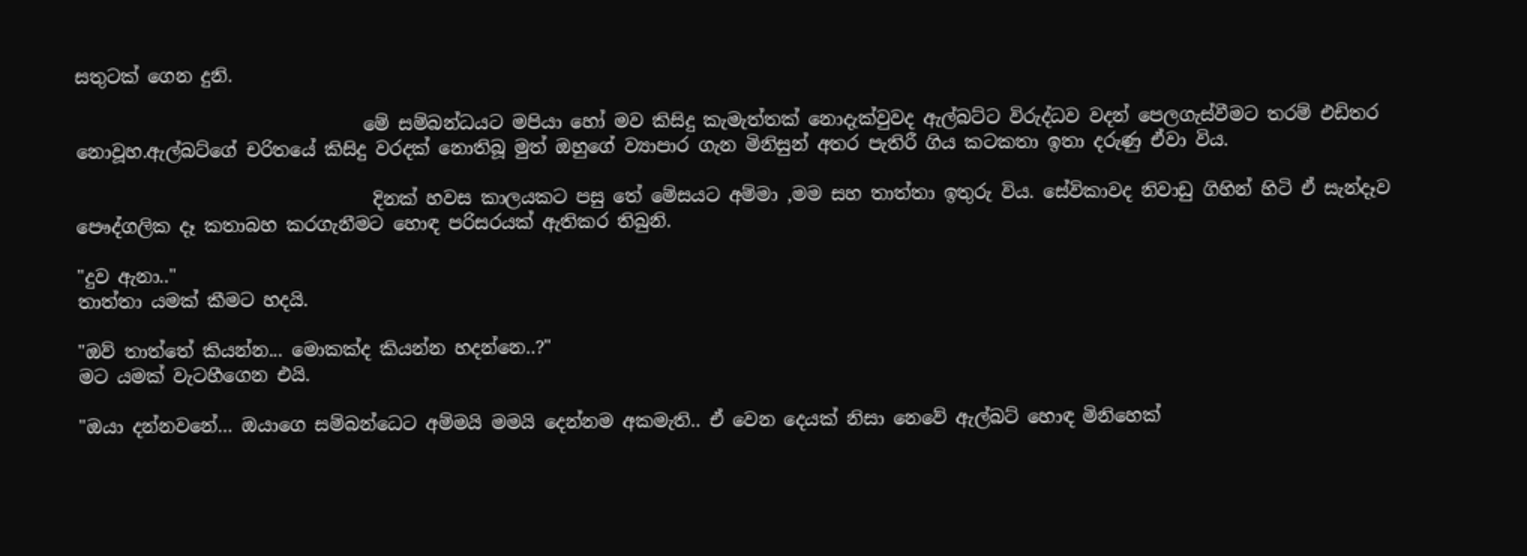සතුටක් ගෙන දුනි.

                                මේ සම්බන්ධයට මපියා හෝ මව කිසිදු කැමැත්තක් නොදැක්වුවද ඇල්බට්ට විරුද්ධව වදන් පෙලගැස්වීමට තරම් එඩිතර නොවූහ.ඇල්බට්ගේ චරිතයේ කිසිදු වරදක් නොතිබූ මුත් ඔහුගේ ව්‍යාපාර ගැන මිනිසුන් අතර පැතිරී ගිය කටකතා ඉතා දරුණු ඒවා විය.

                                 දිනක් හවස කාලයකට පසු තේ මේසයට අම්මා ,මම සහ තාත්තා ඉතුරු විය. සේවිකාවද නිවාඩු ගිහින් හිටි ඒ සැන්දෑව පෞද්ගලික දෑ කතාබහ කරගැනීමට හොඳ පරිසරයක් ඇතිකර තිබුනි.

"දුව ඇනා.."
තාත්තා යමක් කීමට හදයි.

"ඔව් තාත්තේ කියන්න... මොකක්ද කියන්න හදන්නෙ..?"
මට යමක් වැටහීගෙන එයි.

"ඔයා දන්නවනේ... ඔයාගෙ සම්බන්ධෙට අම්මයි මමයි දෙන්නම අකමැති.. ඒ වෙන දෙයක් නිසා නෙවේ ඇල්බට් හොඳ මිනිහෙක්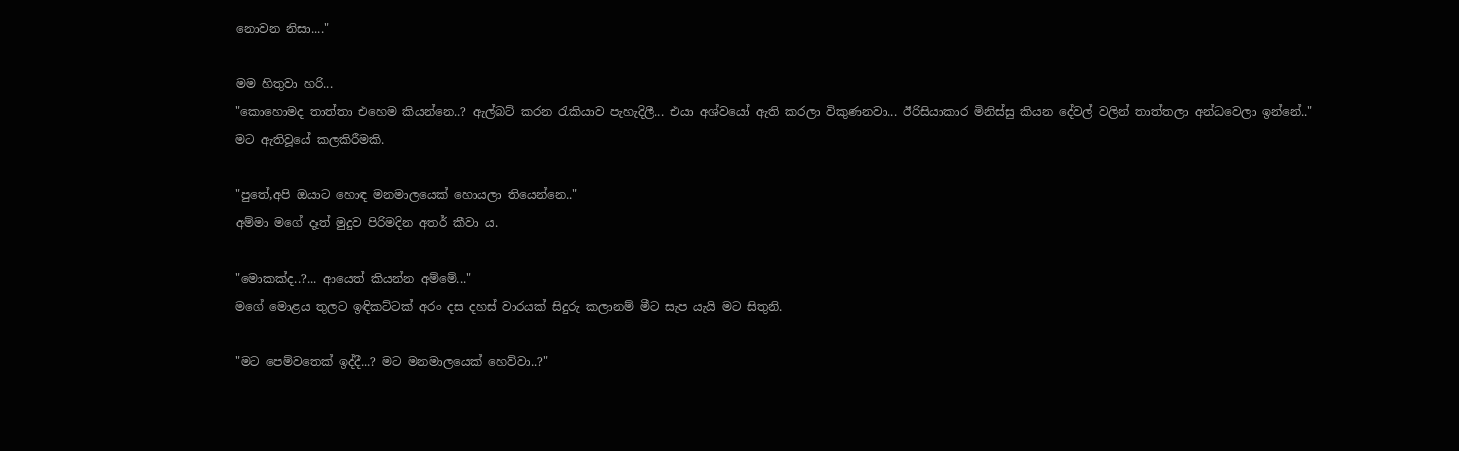නොවන නිසා...."

මම හිතුවා හරි...
"කොහොමද තාත්තා එහෙම කියන්නෙ..? ඇල්බට් කරන රැකියාව පැහැදිලී... එයා අශ්වයෝ ඇති කරලා විකුණනවා... ඊරිසියාකාර මිනිස්සු කියන දේවල් වලින් තාත්තලා අන්ධවෙලා ඉන්නේ.."
මට ඇතිවූයේ කලකිරීමකි.

"පුතේ,අපි ඔයාට හොඳ මනමාලයෙක් හොයලා තියෙන්නෙ.."
අම්මා මගේ දෑත් මුදුව පිරිමදින අතර් කීවා ය.

"මොකක්ද..?... ආයෙත් කියන්න අම්මේ..."
මගේ මොළය තුලට ඉඳිකට්ටක් අරං දස දහස් වාරයක් සිදුරු කලානම් මීට සැප යැයි මට සිතුනි.

"මට පෙම්වතෙක් ඉද්දී...? මට මනමාලයෙක් හෙව්වා..?"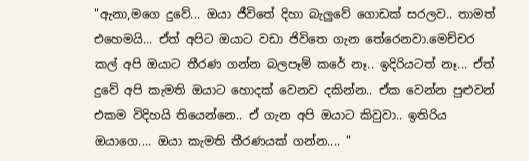"ඇනා,මගෙ දුවේ... ඔයා ජීවිතේ දිහා බැලුවේ ගොඩක් සරලව.. තාමත් එහෙමයි... ඒත් අපිට ඔයාට වඩා ජිවිතෙ ගැන තේරෙනවා.මෙච්චර කල් අපි ඔයාට තීරණ ගන්න බලපෑම් කරේ නෑ.. ඉදිරියටත් නෑ... ඒත් දුවේ අපි කැමති ඔයාට හොදක් වෙනව දකින්න.. ඒක වෙන්න පුළුවන් එකම විදිහයි තියෙන්නෙ.. ඒ ගැන අපි ඔයාට කිවුවා.. ඉතිරිය ඔයාගෙ.... ඔයා කැමති තීරණයක් ගන්න.... "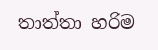තාත්තා හරිම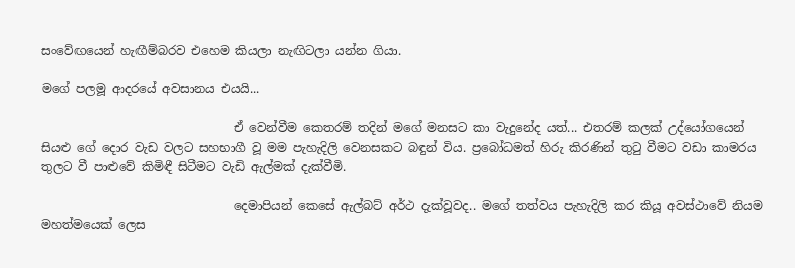සංවේඟයෙන් හැඟීම්බරව එහෙම කියලා නැඟිටලා යන්න ගියා.

මගේ පලමූ ආදරයේ අවසානය එයයි...

                                ඒ වෙන්වීම කෙතරම් තදින් මගේ මනසට කා වැදුනේද යත්... එතරම් කලක් උද්යෝගයෙන් සියළු ගේ දොර වැඩ වලට සහභාගී වූ මම පැහැදිලි වෙනසකට බඳුන් විය. ප්‍රබෝධමත් හිරු කිරණින් තුටු වීමට වඩා කාමරය තුලට වී පාළුවේ කිමිඳී සිටීමට වැඩි ඇල්මක් දැක්වීමි.

                                දෙමාපියන් කෙසේ ඇල්බට් අර්ථ දැක්වූවද.. මගේ තත්වය පැහැදිලි කර කියූ අවස්ථාවේ නියම මහත්මයෙක් ලෙස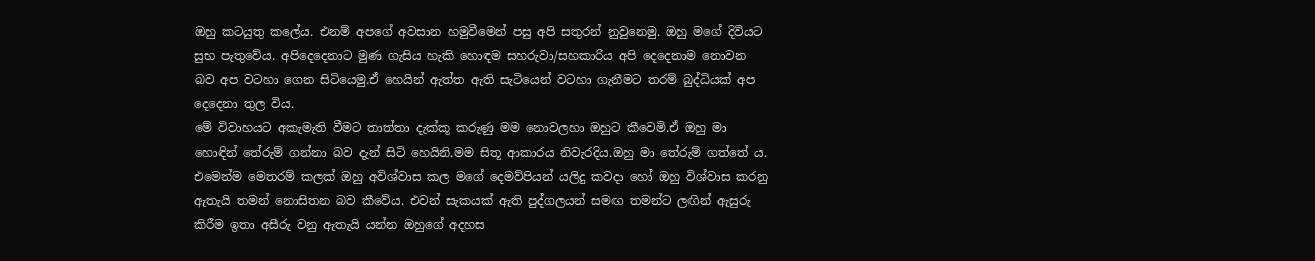ඔහු කටයුතු කලේය. එනම් අපගේ අවසාන හමුවීමෙන් පසු අපි සතුරන් නුවුනෙමු. ඔහු මගේ දිවියට සුභ පැතුවේය. අපිදෙදෙනාට මුණ ගැසිය හැකි හොඳම සහරුවා/සහකාරිය අපි දෙදෙනාම නොවන බව අප වටහා ගෙන සිටියෙමු.ඒ හෙයින් ඇත්ත ඇති සැටියෙන් වටහා ගැනීමට තරම් බුද්ධියක් අප දෙදෙනා තුල විය.
මේ විවාහයට අකැමැති වීමට තාත්තා දැක්කූ කරුණු මම නොවලහා ඔහුට කීවෙමි.ඒ ඔහු මා හොඳින් තේරුම් ගන්නා බව දැන් සිටි හෙයිනි.මම සිතූ ආකාරය නිවැරදිය.ඔහු මා තේරුම් ගත්තේ ය. එමෙන්ම මෙතරම් කලක් ඔහු අවිශ්වාස කල මගේ දෙමව්පියන් යලිදු කවදා හෝ ඔහු විශ්වාස කරනු ඇතැයි තමන් නොසිතන බව කීවේය. එවන් සැකයක් ඇති පුද්ගලයන් සමඟ තමන්ට ලඟින් ඇසුරු කිරීම ඉතා අසීරු වනු ඇතැයි යන්න ඔහුගේ අදහස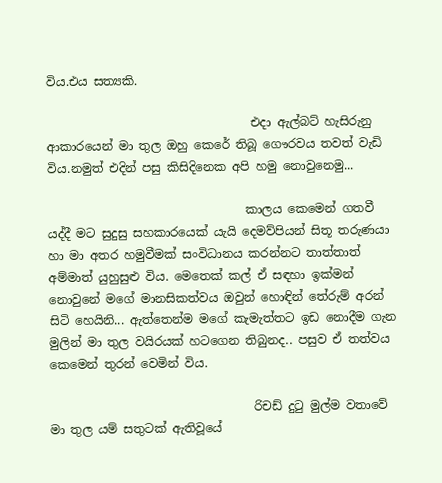විය.එය සත්‍යකි.

                                  එදා ඇල්බට් හැසිරුනු ආකාරයෙන් මා තුල ඔහු කෙරේ තිබූ ගෞරවය තවත් වැඩි විය.නමුත් එදින් පසු කිසිදිනෙක අපි හමු නොවුනෙමු...

                                 කාලය කෙමෙන් ගතවී යද්දී මට සුදුසු සහකාරයෙක් යැයි දෙමව්පියන් සිතූ තරුණයා හා මා අතර හමුවීමක් සංවිධානය කරන්නට තාත්තාත් අම්මාත් යුහුසුළු විය. මෙතෙක් කල් ඒ සඳහා ඉක්මන් නොවුනේ මගේ මානසිකත්වය ඔවුන් හොඳින් තේරුම් අරන් සිටි හෙයිනි... ඇත්තෙන්ම මගේ කැමැත්තට ඉඩ නොදීම ගැන මුලින් මා තුල වයිරයක් හටගෙන තිබුනද.. පසුව ඒ තත්වය කෙමෙන් තුරන් වෙමින් විය.

                                  රිචඩ් දුටු මුල්ම වතාවේ මා තුල යම් සතුටක් ඇතිවූයේ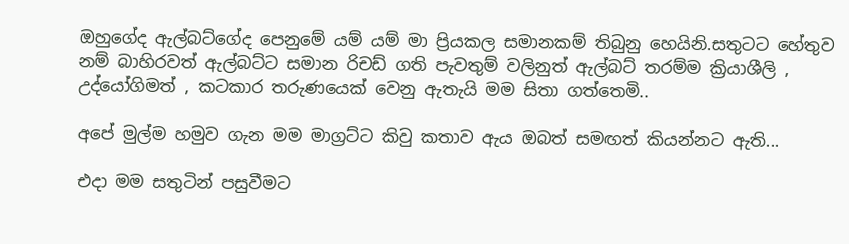ඔහුගේද ඇල්බට්ගේද පෙනුමේ යම් යම් මා ප්‍රියකල සමානකම් තිබුනු හෙයිනි.සතුටට හේතුව නම් බාහිරවත් ඇල්බට්ට සමාන රිචඩ් ගති පැවතුම් වලිනුත් ඇල්බට් තරම්ම ක්‍රියාශීලි , උද්යෝගිමත් , කටකාර තරුණයෙක් වෙනු ඇතැයි මම සිතා ගත්තෙමි..

අපේ මුල්ම හමුව ගැන මම මාග්‍රට්ට කිවු කතාව ඇය ඔබත් සමඟත් කියන්නට ඇති...

එදා මම සතුටින් පසුවීමට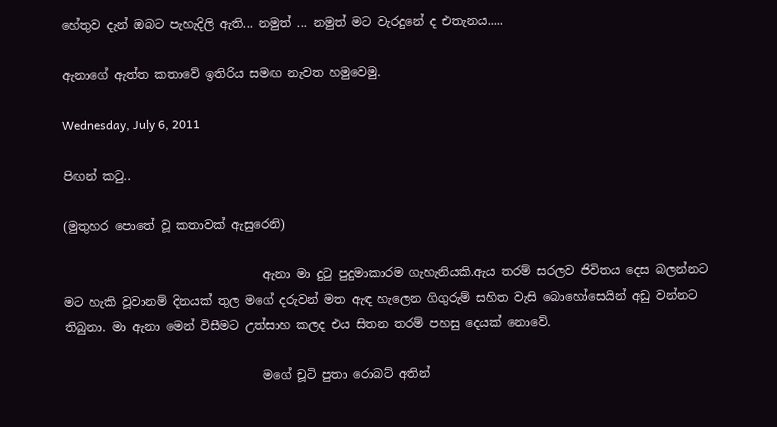හේතුව දැන් ඔබට පැහැදිලි ඇති... නමුත් ... නමුත් මට වැරදුනේ ද එතැනය.....

ඇනාගේ ඇත්ත කතාවේ ඉතිරිය සමඟ නැවත හමුවෙමු.

Wednesday, July 6, 2011

පිඟන් කටු..

(මුතුහර පොතේ වූ කතාවක් ඇසුරෙනි)

                                 ඇනා මා දුටු පුදුමාකාරම ගැහැනියකි.ඇය තරම් සරලව ජිවිතය දෙස බලන්නට මට හැකි වූවානම් දිනයක් තුල මගේ දරුවන් මත ඇඳ හැලෙන ගිගුරුම් සහිත වැසි බොහෝසෙයින් අඩු වන්නට තිබුනා. මා ඇනා මෙන් විසීමට උත්සාහ කලද එය සිතන තරම් පහසු දෙයක් නොවේ.

                                 මගේ චූටි පුතා රොබට් අතින්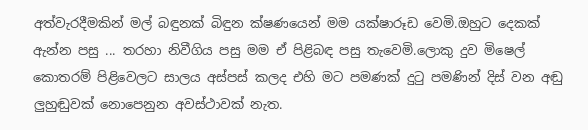අත්වැරදීමකින් මල් බඳුනක් බිඳුන ක්ෂණයෙන් මම යක්ෂාරූඩ වෙමි.ඔහුට දෙකක් ඇන්න පසු ... තරහා නිවීගිය පසු මම ඒ පිළිබඳ පසු තැවෙමි.ලොකු දුව මිෂෙල් කොතරම් පිළිවෙලට සාලය අස්පස් කලද එහි මට පමණක් දුටු පමණින් දිස් වන අඬු ලුහුඬුවක් නොපෙනුන අවස්ථාවක් නැත.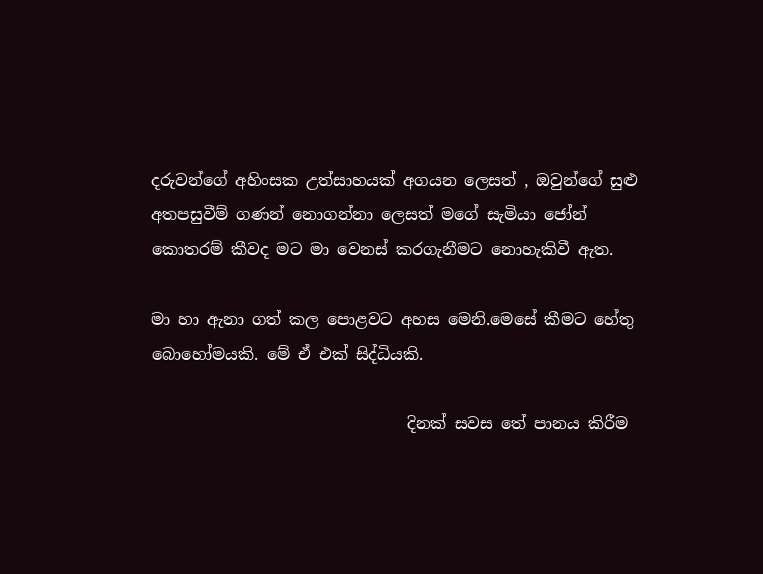දරුවන්ගේ අහිංසක උත්සාහයක් අගයන ලෙසත් , ඔවුන්ගේ සුළු අතපසුවීම් ගණන් නොගන්නා ලෙසත් මගේ සැමියා ජෝන් කොතරම් කීවද මට මා වෙනස් කරගැනීමට නොහැකිවී ඇත.

මා හා ඇනා ගත් කල පොළවට අහස මෙනි.මෙසේ කීමට හේතු බොහෝමයකි. මේ ඒ එක් සිද්ධියකි.

                                දිනක් සවස තේ පානය කිරීම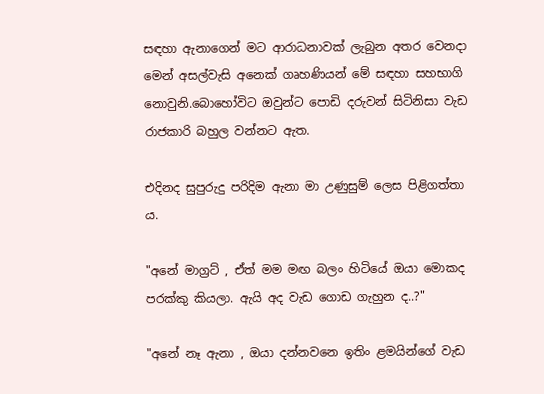සඳහා ඇනාගෙන් මට ආරාධනාවක් ලැබුන අතර වෙනදා මෙන් අසල්වැසි අනෙක් ගෘහණියන් මේ සඳහා සහභාගි නොවුනි.බොහෝවිට ඔවුන්ට පොඩි දරුවන් සිටිනිසා වැඩ රාජකාරි බහුල වන්නට ඇත.

එදිනද සුපුරුදු පරිදිම ඇනා මා උණුසුම් ලෙස පිළිගත්තා ය.

"අනේ මාග්‍රට් , ඒත් මම මඟ බලං හිටියේ ඔයා මොකද පරක්කු කියලා. ඇයි අද වැඩ ගොඩ ගැහුන ද..?"

"අනේ නෑ ඇනා , ඔයා දන්නවනෙ ඉතිං ළමයින්ගේ වැඩ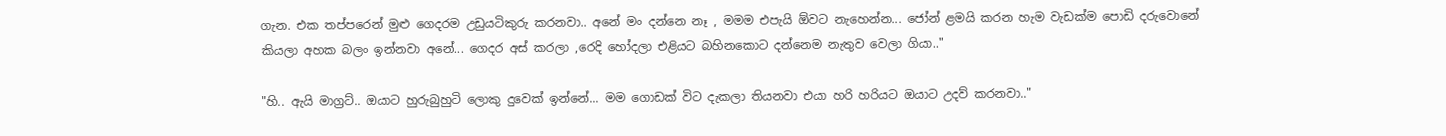ගැන. එක තප්පරෙන් මුළු ගෙදරම උඩුයටිකුරු කරනවා.. අනේ මං දන්නෙ නෑ , මමම එපැයි ඕවට නැහෙන්න... ජෝන් ළමයි කරන හැම වැඩක්ම පොඩි දරුවොනේ කියලා අහක බලං ඉන්නවා අනේ... ගෙදර අස් කරලා ,රෙදි හෝදලා එළියට බහිනකොට දන්නෙම නැතුව වෙලා ගියා.."

"හි.. ඇයි මාග්‍රට්.. ඔයාට හුරුබුහුටි ලොකු දුවෙක් ඉන්නේ... මම ගොඩක් විට දැකලා තියනවා එයා හරි හරියට ඔයාට උදව් කරනවා.."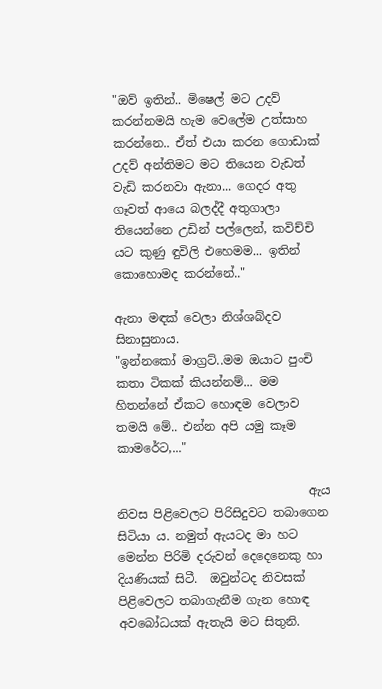"ඔව් ඉතින්.. මිෂෙල් මට උදව් කරන්නමයි හැම වෙලේම උත්සාහ කරන්නෙ.. ඒත් එයා කරන ගොඩාක් උදව් අන්තිමට මට තියෙන වැඩත් වැඩි කරනවා ඇනා... ගෙදර අතු ගෑවත් ආයෙ බලද්දී අතුගාලා තියෙන්නෙ උඩින් පල්ලෙන්, කවිච්චි යට කුණු ඳුවිලි එහෙමම... ඉතින් කොහොමද කරන්නේ.."

ඇනා මඳක් වෙලා නිශ්ශබ්දව සිනාසුනාය.
"ඉන්නකෝ මාග්‍රට්..මම ඔයාට පුංචි කතා ටිකක් කියන්නම්... මම හිතන්නේ ඒකට හොඳම වෙලාව තමයි මේ.. එන්න අපි යමු කෑම කාමරේට,..."

                                ඇය නිවස පිළිවෙලට පිරිසිදුවට තබාගෙන සිටියා ය. නමුත් ඇයටද මා හට මෙන්න පිරිමි දරුවන් දෙදෙනෙකු හා දියණියක් සිටී.  ඔවුන්ටද නිවසක් පිළිවෙලට තබාගැනීම ගැන හොඳ අවබෝධයක් ඇතැයි මට සිතුනි.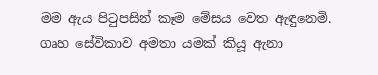මම ඇය පිටුපසින් කෑම මේසය වෙත ඇඳුනෙමි. ගෘහ සේවිකාව අමතා යමක් කියූ ඇනා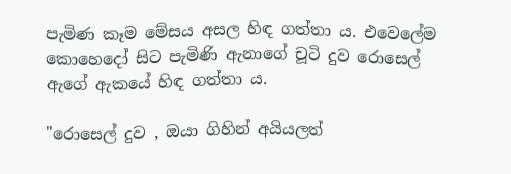පැමිණ කෑම මේසය අසල හිඳ ගත්තා ය. එවෙලේම කොහෙදෝ සිට පැමිණි ඇනාගේ චූටි දුව රොසෙල් ඇගේ ඇකයේ හිඳ ගත්තා ය.

"රොසෙල් දුව , ඔයා ගිහින් අයියලත්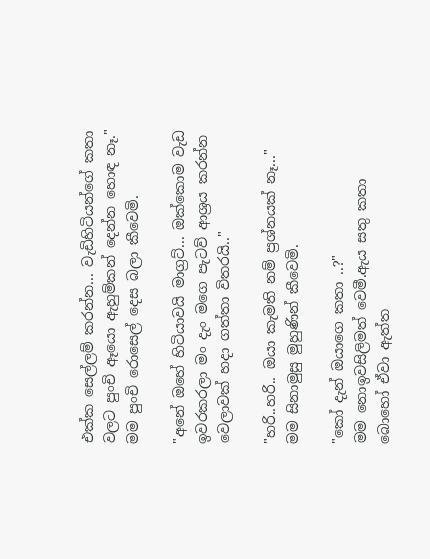එක්ක සෙල්ලම් කරන්න... වැඩිහිටියන්ගේ කතා වලට පුංචි ඈයො ඇහුම්කන් දෙන්න හොඳ නෑ."
මම පුංචි රොසෙල් දෙස බලා කීවෙමි.

"අනේ ඔහේ හිටියාවයි මාග්‍රට්... ඔක්කොම වැඩ ඉවරකරලා මං දැං මගෙ පැටව් ආශ්‍රය කරන්න වෙලාවක් හදා ගත්තා විතරයි.."

"හරි..හරි.. ඔයා කැමති නම් ප්‍රශ්නයක් නෑ..."
මම සිනාමුසු මුහුණින් කීවෙමි.

"කෝ දැන් ඔයාගෙ කතා ..?"
මම නොඉවසිලිමත් වෙමී.ඇය සතු කතා බොහෝ ඒවා ඇත්ත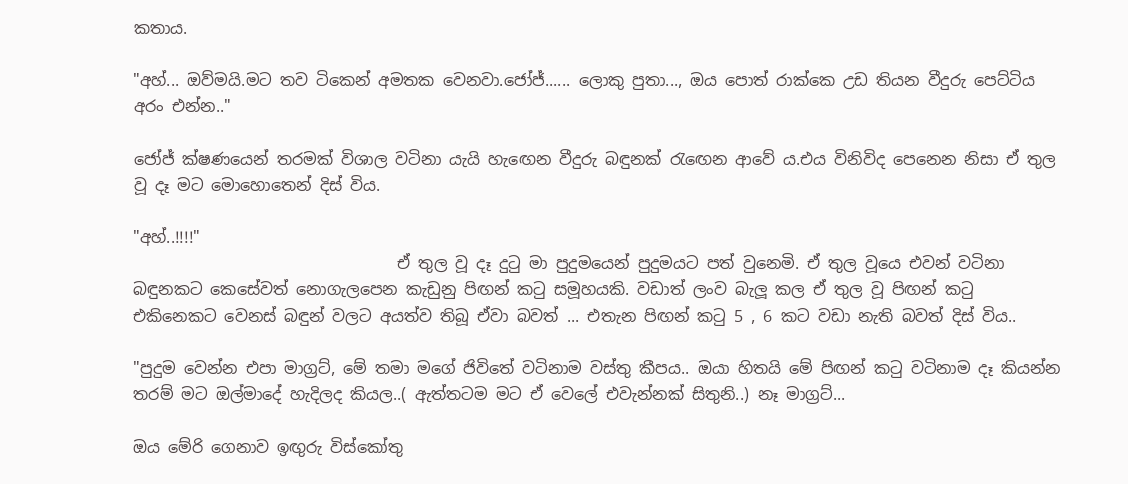කතාය.

"අහ්... ඔව්මයි.මට තව ටිකෙන් අමතක වෙනවා.ජෝජ්...... ලොකු පුතා..., ඔය පොත් රාක්කෙ උඩ තියන වීදුරු පෙට්ටිය අරං එන්න.."

ජෝජ් ක්ෂණයෙන් තරමක් විශාල වටිනා යැයි හැඟෙන වීදුරු බඳුනක් රැඟෙන ආවේ ය.එය විනිවිද පෙනෙන නිසා ඒ තුල වූ දෑ මට මොහොතෙන් දිස් විය.

"අහ්..!!!!"
                                 ඒ තුල වූ දෑ දුටු මා පුදුමයෙන් පුදුමයට පත් වුනෙමි. ඒ තුල වූයෙ එවන් වටිනා බඳුනකට කෙසේවත් නොගැලපෙන කැඩුනු පිඟන් කටු සමූහයකි. වඩාත් ලංව බැලූ කල ඒ තුල වූ පිඟන් කටු එකිනෙකට වෙනස් බඳුන් වලට අයත්ව තිබූ ඒවා බවත් ... එතැන පිඟන් කටු 5 , 6 කට වඩා නැති බවත් දිස් විය..

"පුදුම වෙන්න එපා මාග්‍රට්, මේ තමා මගේ ජිවිතේ වටිනාම වස්තු කීපය.. ඔයා හිතයි මේ පිඟන් කටු වටිනාම දෑ කියන්න තරම් මට ඔල්මාදේ හැදිලද කියල..( ඇත්තටම මට ඒ වෙලේ එවැන්නක් සිතුනි..) නෑ මාග්‍රට්...

ඔය මේරි ගෙනාව ඉඟුරු විස්කෝතු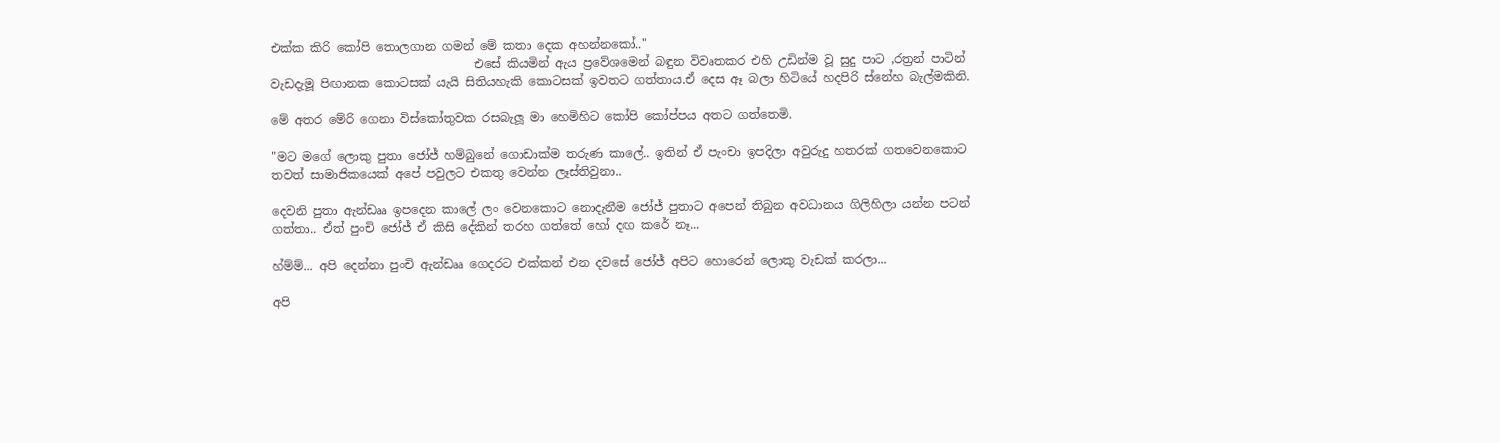එක්ක කිරි කෝපි තොලගාන ගමන් මේ කතා දෙක අහන්නකෝ.."
                                  එසේ කියමින් ඇය ප්‍රවේශමෙන් බඳුන විවෘතකර එහි උඩින්ම වූ සුදු පාට ,රත්‍රන් පාටින් වැඩදැමූ පිඟානක කොටසක් යැයි සිතියහැකි කොටසක් ඉවතට ගත්තාය.ඒ දෙස ඈ බලා හිටියේ හදපිරි ස්නේහ බැල්මකිනි.

මේ අතර මේරි ගෙනා විස්කෝතුවක රසබැලූ මා හෙමිහිට කෝපි කෝප්පය අතට ගත්තෙමි.

"මට මගේ ලොකු පුතා ජෝජ් හම්බුනේ ගොඩාක්ම තරුණ කාලේ.. ඉතින් ඒ පැංචා ඉපදිලා අවුරුදු හතරක් ගතවෙනකොට තවත් සාමාජිකයෙක් අපේ පවුලට එකතු වෙන්න ලෑස්තිවුනා..

දෙවනි පුතා ඇන්ඩෲ ඉපදෙන කාලේ ලං වෙනකොට නොදැනීම ජෝජ් පුතාට අපෙන් තිබුන අවධානය ගිලිහිලා යන්න පටන් ගත්තා.. ඒත් පුංචි ජෝජ් ඒ කිසි දේකින් තරහ ගත්තේ හෝ දඟ කරේ නෑ...

හ්ම්ම්... අපි දෙන්නා පුංචි ඇන්ඩෲ ගෙදරට එක්කන් එන දවසේ ජෝජ් අපිට හොරෙන් ලොකු වැඩක් කරලා...

අපි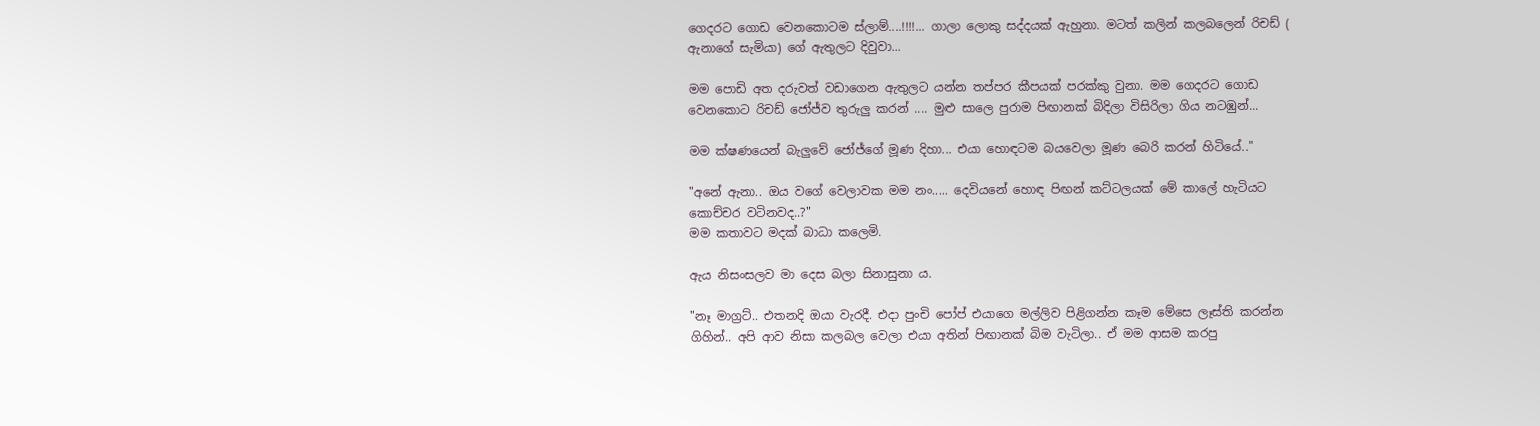ගෙදරට ගොඩ වෙනකොටම ස්ලාම්....!!!!... ගාලා ලොකු සද්දයක් ඇහුනා. මටත් කලින් කලබලෙන් රිචඩ් ( ඇනාගේ සැමියා) ගේ ඇතුලට දිවුවා...

මම පොඩි අත දරුවත් වඩාගෙන ඇතුලට යන්න තප්පර කීපයක් පරක්කු වුනා. මම ගෙදරට ගොඩ වෙනකොට රිචඩ් ජෝජ්ව තුරුලු කරන් .... මුළු සාලෙ පුරාම පිඟානක් බිදිලා විසිරිලා ගිය නටඹුන්...

මම ක්ෂණයෙන් බැලුවේ ජෝජ්ගේ මූණ දිහා... එයා හොඳටම බයවෙලා මූණ බෙරි කරන් හිටියේ.."

"අනේ ඇනා.. ඔය වගේ වෙලාවක මම නං..... දෙවියනේ හොඳ පිඟන් කට්ටලයක් මේ කාලේ හැටියට කොච්චර වටිනවද..?"
මම කතාවට මදක් බාධා කලෙමි.

ඇය නිසංසලව මා දෙස බලා සිනාසුනා ය.

"නෑ මාග්‍රට්.. එතනදි ඔයා වැරදී. එදා පුංචි පෝප් එයාගෙ මල්ලිව පිළිගන්න කෑම මේසෙ ලෑස්ති කරන්න ගිහින්.. අපි ආව නිසා කලබල වෙලා එයා අතින් පිඟානක් බිම වැටිලා.. ඒ මම ආසම කරපු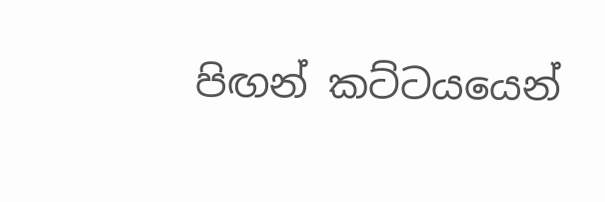පිඟන් කට්ටයයෙන්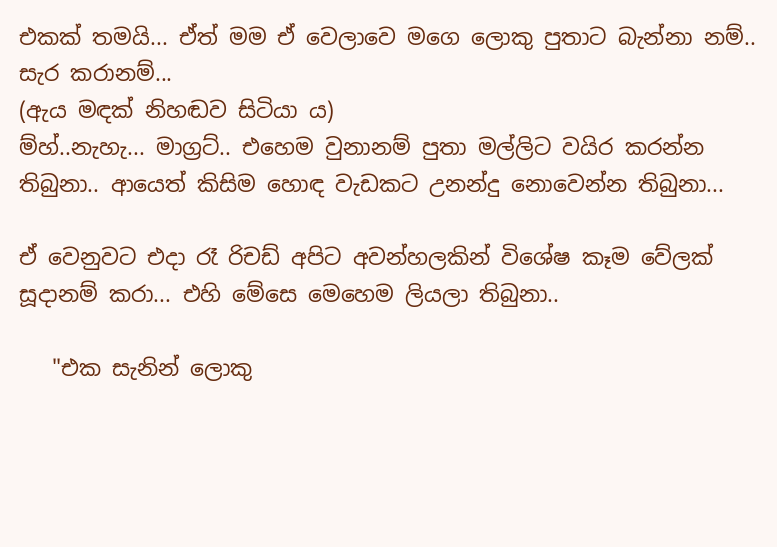එකක් තමයි... ඒත් මම ඒ වෙලාවෙ මගෙ ලොකු පුතාට බැන්නා නම්.. සැර කරානම්...
(ඇය මඳක් නිහඬව සිටියා ය)
ම්හ්..නැහැ... මාග්‍රට්.. එහෙම වුනානම් පුතා මල්ලිට වයිර කරන්න තිබුනා.. ආයෙත් කිසිම හොඳ වැඩකට උනන්දු නොවෙන්න තිබුනා...

ඒ වෙනුවට එදා රෑ රිචඩ් අපිට අවන්හලකින් විශේෂ කෑම වේලක් සූදානම් කරා... එහි මේසෙ මෙහෙම ලියලා තිබුනා..

   "එක සැනින් ලොකු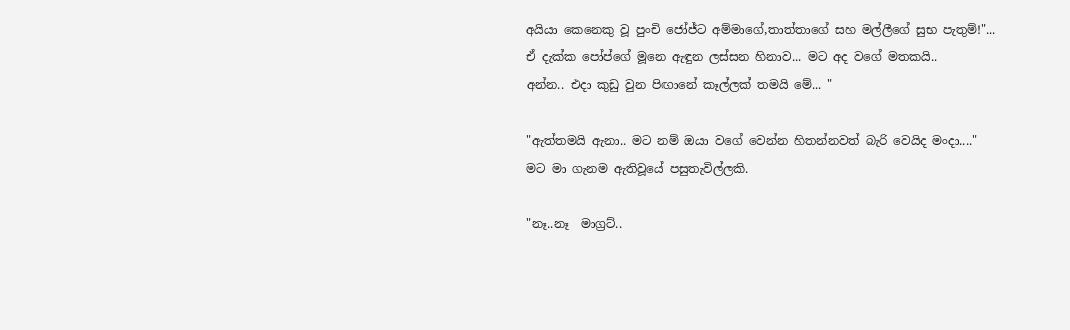අයියා කෙනෙකු වූ පුංචි ජෝජ්ට අම්මාගේ,තාත්තාගේ සහ මල්ලීගේ සුභ පැතුම්!"...
ඒ දැක්ක පෝප්ගේ මූනෙ ඇඳුන ලස්සන හිනාව... මට අද වගේ මතකයි..
අන්න.. එදා කුඩු වුන පිඟානේ කෑල්ලක් තමයි මේ... "

"ඇත්තමයි ඇනා.. මට නම් ඔයා වගේ වෙන්න හිතන්නවත් බැරි වෙයිද මංදා...."
මට මා ගැනම ඇතිවූයේ පසුතැවිල්ලකි.

"නෑ..නෑ  මාග්‍රට්..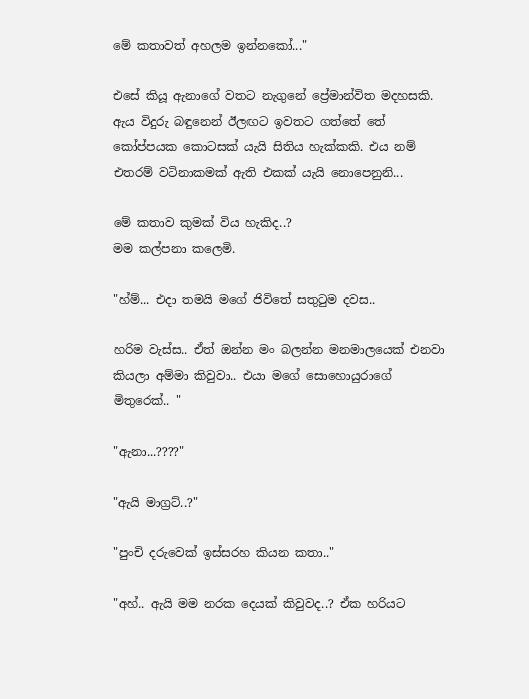මේ කතාවත් අහලම ඉන්නකෝ..."

එසේ කි‍යූ ඇනාගේ වතට නැගුනේ ප්‍රේමාන්විත මදහසකි. ඇය විදුරු බඳුනෙන් ඊලඟට ඉවතට ගත්තේ තේ කෝප්පයක කොටසක් යැයි සිතිය හැක්කකි. එය නම් එතරම් වටිනාකමක් ඇති එකක් යැයි නොපෙනුනි...

මේ කතාව කුමක් විය හැකිද..?
මම කල්පනා කලෙමි.

"හ්ම්... එදා තමයි මගේ ජිවිතේ සතුටුම දවස..

හරිම වැස්ස.. ඒත් ඔන්න මං බලන්න මනමාලයෙක් එනවා කියලා අම්මා කිවුවා.. එයා මගේ සොහොයුරාගේ  මිතුරෙක්.. "

"ඇනා...????"

"ඇයි මාග්‍රට්..?"

"පුංචි දරුවෙක් ඉස්සරහ කියන කතා.."

"අහ්.. ඇයි මම නරක දෙයක් කිවුවද..? ඒක හරියට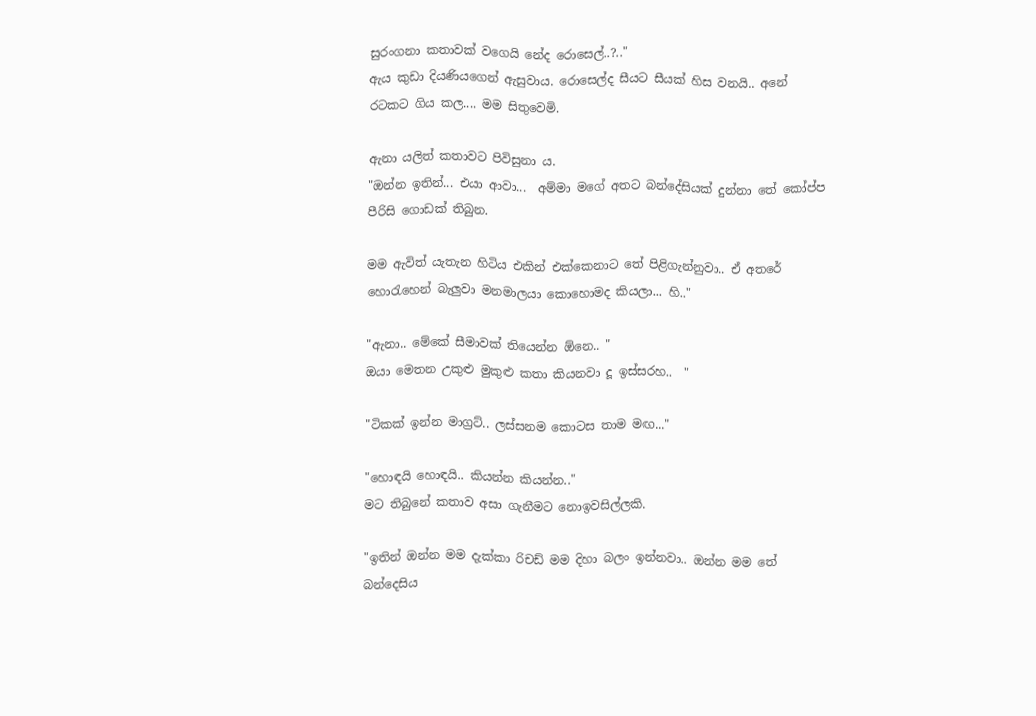සුරංගනා කතාවක් වගෙයි නේද රොසෙල්..?.."
ඇය කුඩා දියණියගෙන් ඇසුවාය. රොසෙල්ද සීයට සීයක් හිස වනයි.. අනේ රටකට ගිය කල.... මම සිතුවෙමි.

ඇනා යලිත් කතාවට පිවිසුනා ය.
"ඔන්න ඉතින්... එයා ආවා...  අම්මා මගේ අතට බන්දේසියක් දුන්නා තේ කෝප්ප පීරිසි ගොඩක් තිබුන.

මම ඇවිත් යැතැන හිටිය එකින් එක්කෙනාට තේ පිළිගැන්නුවා.. ඒ අතරේ හොරැහෙන් බැලුවා මනමාලයා කොහොමද කියලා... හි.."

"ඇනා.. මේකේ සීමාවක් තියෙන්න ඕනෙ.. "
ඔයා මෙතන උකුළු මුකුළු කතා කියනවා දූ ඉස්සරහ..  "

"ටිකක් ඉන්න මාග්‍රට්.. ලස්සනම කොටස තාම මඟ..."

"හොඳයි හොඳයි.. කියන්න කියන්න.."
මට තිබුනේ කතාව අසා ගැනීමට නොඉවසිල්ලකි.

"ඉතින් ඔන්න මම දැක්කා රිචඩ් මම දිහා බලං ඉන්නවා.. ඔන්න මම තේ බන්දෙසිය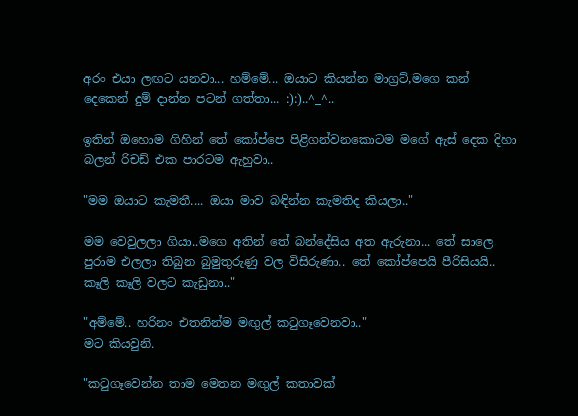අරං එයා ලඟට යනවා... හම්මේ... ඔයාට කියන්න මාග්‍රට්,මගෙ කන් දෙකෙන් දුම් දාන්න පටන් ගත්තා... :):)..^_^..

ඉතින් ඔහොම ගිහින් තේ කෝප්පෙ පිළිගන්වනකොටම මගේ ඇස් දෙක දිහා බලන් රිචඩ් එක පාරටම ඇහුවා..

"මම ඔයාට කැමතී.... ඔයා මාව බඳින්න කැමතිද කියලා.."

මම වෙවුලලා ගියා..මගෙ අතින් තේ බන්දේසිය අත ඇරුනා... තේ සාලෙ පුරාම එලලා තිබුන බුමුතුරුණු වල විසිරුණා.. තේ කෝප්පෙයි පීරිසියයි.. කෑලි කෑලි වලට කැඩුනා.."

"අම්මේ.. හරිනං එතනින්ම මඟුල් කටුගෑවෙනවා.."
මට කියවුනි.

"කටුගෑවෙන්න තාම මෙතන මඟුල් කතාවක්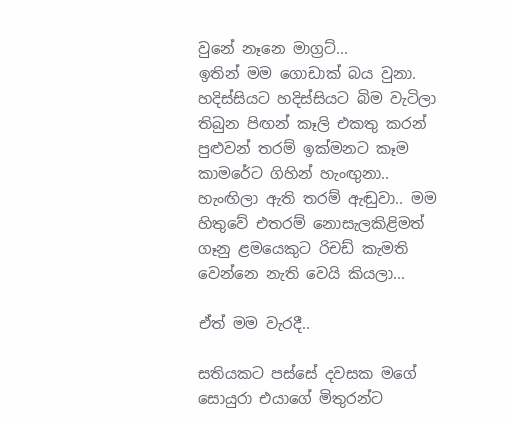වුනේ නෑනෙ මාග්‍රට්...
ඉතින් මම ගොඩාක් බය වුනා. හදිස්සියට හදිස්සියට බිම වැටිලා තිබුන පිඟන් කෑලි එකතු කරන් පුළුවන් තරම් ඉක්මනට කෑම කාමරේට ගිහින් හැංඟුනා.. හැංඟිලා ඇති තරම් ඇඬුවා.. මම හිතුවේ එතරම් නොසැලකිළිමත් ගෑනු ළමයෙකුට රිචඩ් කැමති වෙන්නෙ නැති වෙයි කියලා...

ඒත් මම වැරදී..

සතියකට පස්සේ දවසක මගේ සොයුරා එයාගේ මිතුරන්ට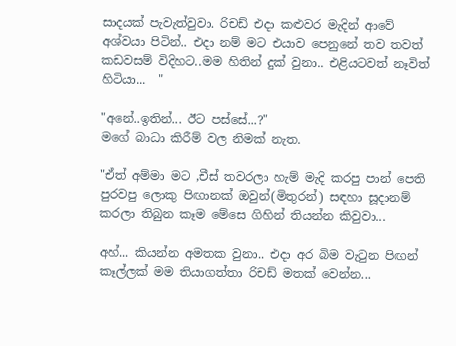සාදයක් පැවැත්වුවා. රිචඩ් එදා කළුවර මැදින් ආවේ අශ්වයා පිටින්.. එදා නම් මට එයාව පෙනුනේ තව තවත් කඩවසම් විදිහට..මම හිතින් දුක් වුනා.. එළියටවත් නෑවිත් හිටියා...  "

"අනේ..ඉතින්... ඊට පස්සේ...?"
මගේ බාධා කිරීම් වල නිමක් නැත.

"ඒත් අම්මා මට ,චීස් තවරලා හැම් මැදි කරපු පාන් පෙති පුරවපු ලොකු පිඟානක් ඔවුන්(මිතුරන්) සඳහා සූදානම් කරලා තිබුන කෑම මේසෙ ගිහින් තියන්න කිවුවා...

අහ්... කියන්න අමතක වුනා.. එදා අර බිම වැටුන පිඟන් කෑල්ලක් මම තියාගත්තා රිචඩ් මතක් වෙන්න...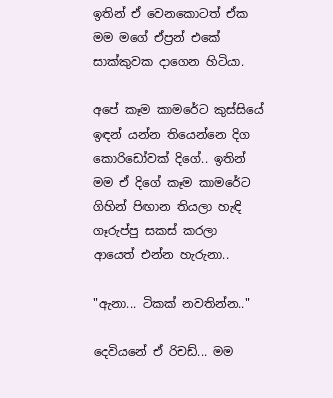ඉතින් ඒ වෙනකොටත් ඒක මම මගේ ඒප්‍රන් එකේ සාක්කුවක දාගෙන හිටියා.

අපේ කෑම කාමරේට කුස්සියේ ඉඳන් යන්න තියෙන්නෙ දිග කොරිඩෝවක් දිගේ.. ඉතින් මම ඒ දිගේ කෑම කාමරේට ගිහින් පිඟාන තියලා හැඳි ගෑරුප්පු සකස් කරලා ආයෙත් එන්න හැරුනා..

"ඇනා... ටිකක් නවතින්න.."

දෙවියනේ ඒ රිචඩ්... මම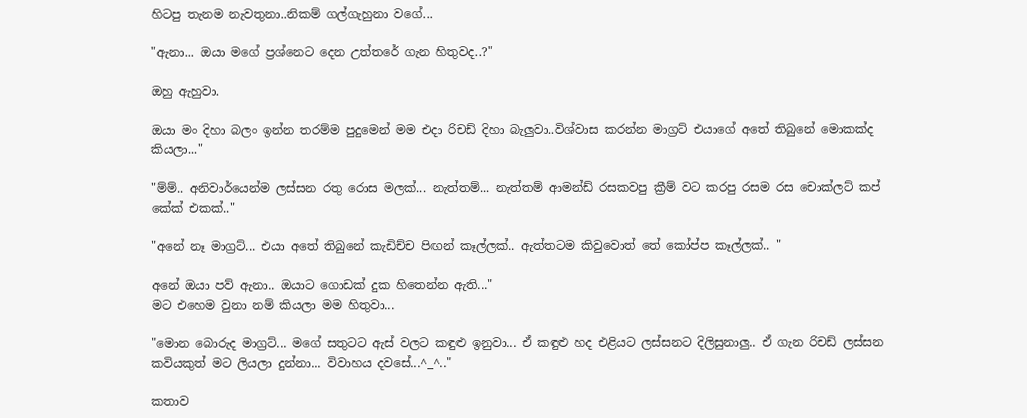හිටපු තැනම නැවතුනා..නිකම් ගල්ගැහුනා වගේ...

"ඇනා... ඔයා මගේ ප්‍රශ්නෙට දෙන උත්තරේ ගැන හිතුවද..?"

ඔහු ඇහුවා.

ඔයා මං දිහා බලං ඉන්න තරම්ම පුදුමෙන් මම එදා රිචඩ් දිහා බැලුවා..විශ්වාස කරන්න මාග්‍රට් එයාගේ අතේ තිබුනේ මොකක්ද කියලා..."

"ම්ම්.. අනිවාර්යෙන්ම ලස්සන රතු රොස මලක්... නැත්තම්... නැත්තම් ආමන්ඩ් රසකවපු ක්‍රීම් වට කරපු රසම රස චොක්ලට් කප් කේක් එකක්.."

"අනේ නෑ මාග්‍රට්... එයා අතේ තිබුනේ කැඩිච්ච පිඟන් කෑල්ලක්.. ඇත්තටම කිවුවොත් තේ කෝප්ප කෑල්ලක්.. "

අනේ ඔයා පව් ඇනා.. ඔයාට ගොඩක් දුක හිතෙන්න ඇති..."
මට එහෙම වුනා නම් කියලා මම හිතුවා...

"මොන බොරුද මාග්‍රට්... මගේ සතුටට ඇස් වලට කඳුළු ඉනුවා... ඒ කඳුළු හද එළියට ලස්සනට දිලිසුනාලු.. ඒ ගැන රිචඩ් ලස්සන කවියකුත් මට ලියලා දුන්නා... විවාහය දවසේ...^_^.."

කතාව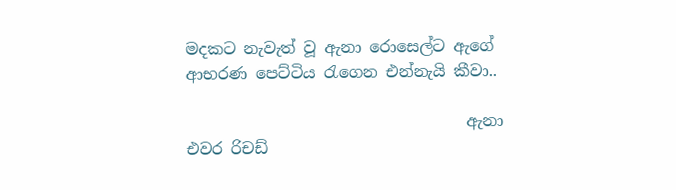මදකට නැවැත් වූ ඇනා රොසෙල්ට ඇගේ ආභරණ පෙට්ටිය රැගෙන එන්නැයි කීවා..

                                   ඇනා එවර රිචඩ්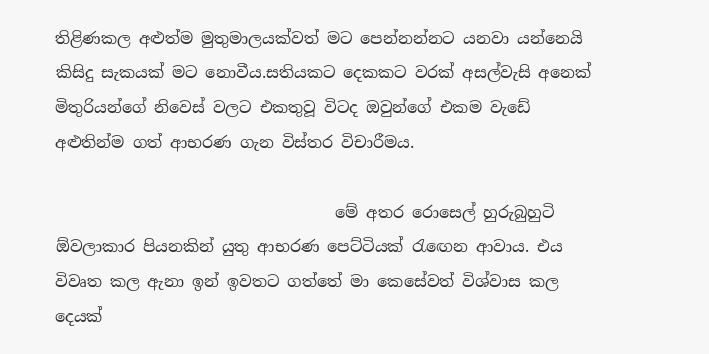තිළිණකල අළුත්ම මුතුමාලයක්වත් මට පෙන්නන්නට යනවා යන්නෙයි කිසිදු සැකයක් මට නොවීය.සතියකට දෙකකට වරක් අසල්වැසි අනෙක් මිතුරියන්ගේ නිවෙස් වලට එකතුවූ විටද ඔවුන්ගේ එකම වැඩේ අළුතින්ම ගත් ආභරණ ගැන විස්තර විචාරීමය.

                                   මේ අතර රොසෙල් හුරුබුහුටි ඕවලාකාර පියනකින් යුතු ආභරණ පෙට්ටියක් රැඟෙන ආවාය. එය විවෘත කල ඇනා ඉන් ඉවතට ගත්තේ මා කෙසේවත් විශ්වාස කල දෙයක්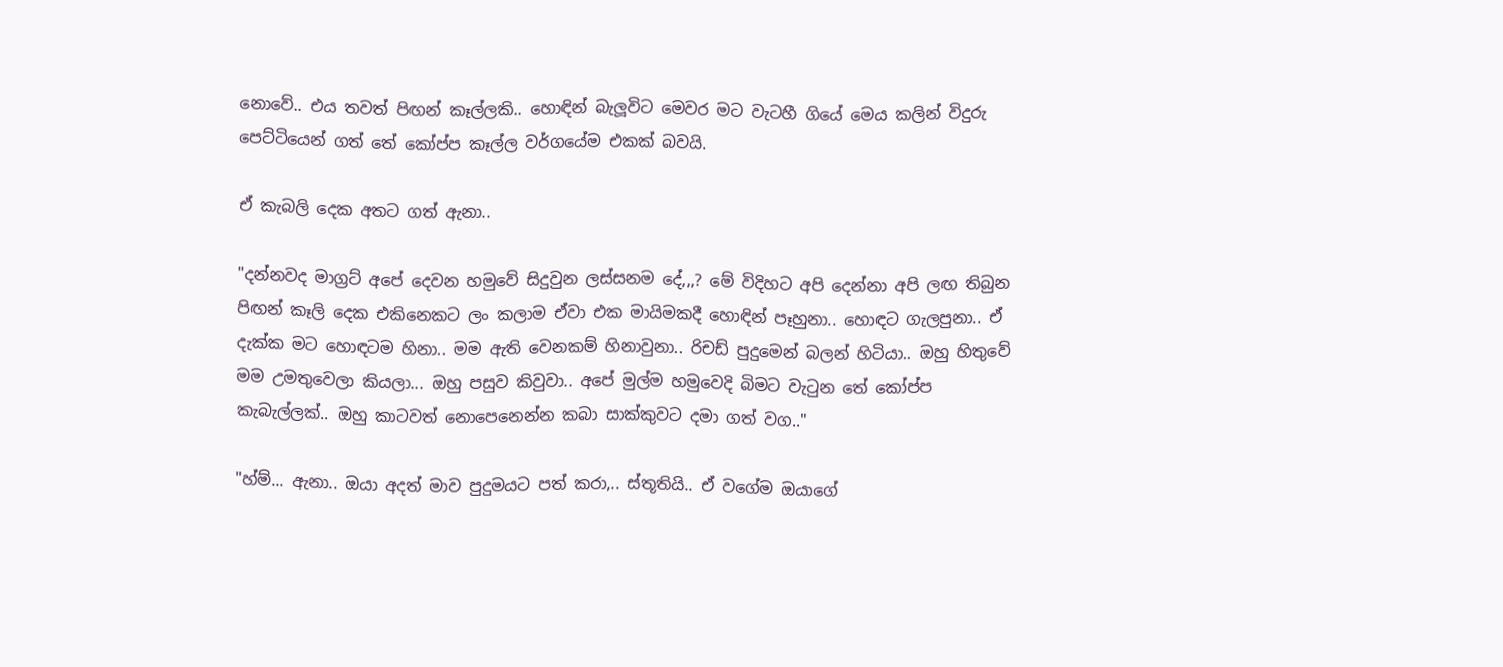නොවේ.. එය තවත් පිඟන් කෑල්ලකි.. හොඳින් බැලූවිට මෙවර මට වැටහී ගියේ මෙය කලින් විදුරු පෙට්ටියෙන් ගත් තේ කෝප්ප කෑල්ල වර්ගයේම එකක් බවයි.

ඒ කැබලි දෙක අතට ගත් ඇනා..

"දන්නවද මාග්‍රට් අපේ දෙවන හමුවේ සිදුවුන ලස්සනම දේ,,,? මේ විදිහට අපි දෙන්නා අපි ලඟ තිබුන පිඟන් කෑලි දෙක එකිනෙකට ලං කලාම ඒවා එක මායිමකදී හොඳින් පෑහුනා.. හොඳට ගැලපුනා.. ඒ දැක්ක මට හොඳටම හිනා.. මම ඇති වෙනකම් හිනාවුනා.. රිචඩ් පුදුමෙන් බලන් හිටියා.. ඔහු හිතුවේ මම උමතුවෙලා කියලා... ඔහු පසුව කිවුවා.. අපේ මුල්ම හමුවෙදි බිමට වැටුන තේ කෝප්ප කැබැල්ලක්.. ඔහු කාටවත් නොපෙනෙන්න කබා සාක්කුවට දමා ගත් වග.."

"හ්ම්... ඇනා.. ඔයා අදත් මාව පුදුමයට පත් කරා,.. ස්තූතියි.. ඒ වගේම ඔයාගේ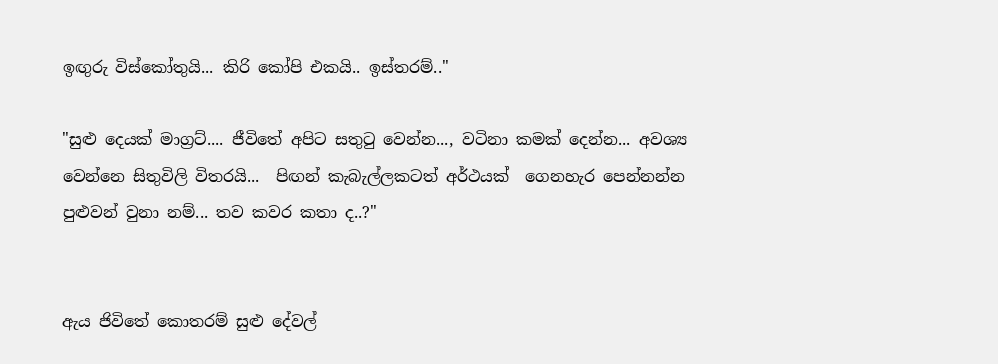ඉඟුරු විස්කෝතුයි... කිරි කෝපි එකයි.. ඉස්තරම්.."

"සුළු දෙයක් මාග්‍රට්.... ජීවිතේ අපිට සතුටු වෙන්න..., වටිනා කමක් දෙන්න... අවශ්‍ය වෙන්නෙ සිතුවිලි විතරයි...  පිඟන් කැබැල්ලකටත් අර්ථයක්  ගෙනහැර පෙන්නන්න පුළුවන් වුනා නම්... තව කවර කතා ද..?"


ඇය ජිවිතේ කොතරම් සුළු දේවල්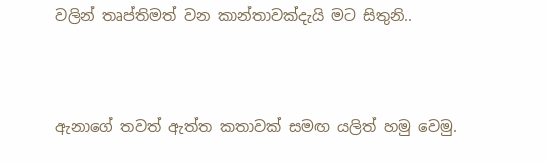වලින් තෘප්තිමත් වන කාන්තාවක්දැයි මට සිතුනි..



ඇනාගේ තවත් ඇත්ත කතාවක් සමඟ යලිත් හමු වෙමු.